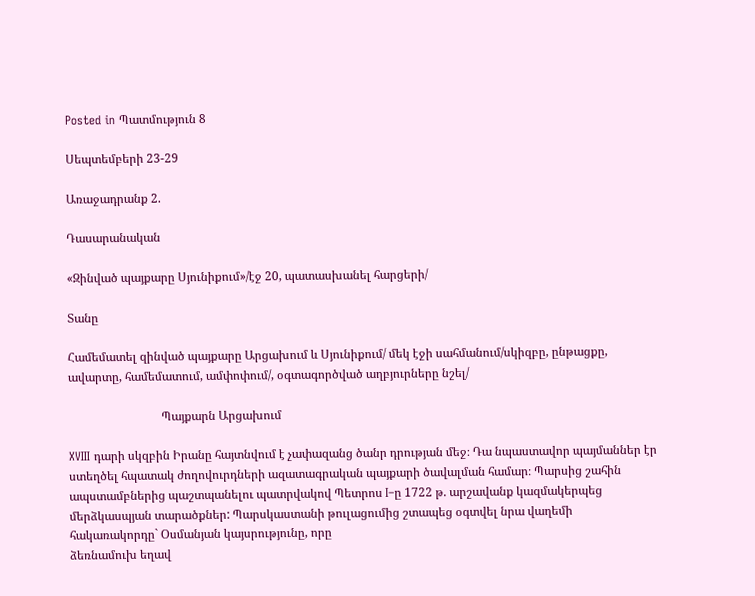Posted in Պատմություն 8

Սեպտեմբերի 23-29

Առաջադրանք 2.

Դասարանական

«Զինված պայքարը Սյունիքում»/էջ 20, պատասխանել հարցերի/

Տանը

Համեմատել զինված պայքարը Արցախում և Սյունիքում/ մեկ էջի սահմանում/սկիզբը, ընթացքը, ավարտը, համեմատում, ամփոփում/, օգտագործված աղբյուրները նշել/

                               Պայքարն Արցախում

XVIII դարի սկզբին Իրանը հայտնվում է չափազանց ծանր դրության մեջ։ Դա նպաստավոր պայմաններ էր ստեղծել հպատակ ժողովուրդների ազատագրական պայքարի ծավալման համար։ Պարսից շահին ապստամբներից պաշտպանելու պատրվակով Պետրոս I–ը 1722 թ. արշավանք կազմակերպեց մերձկասպյան տարածքներ: Պարսկաստանի թուլացումից շտապեց օգտվել նրա վաղեմի հակառակորդը` Օսմանյան կայսրությունը, որը
ձեռնամուխ եղավ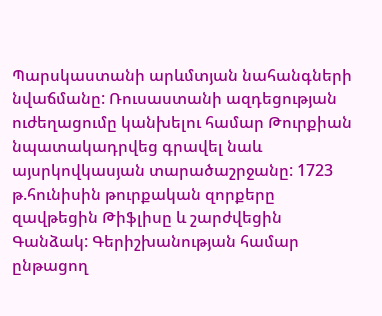Պարսկաստանի արևմտյան նահանգների նվաճմանը: Ռուսաստանի ազդեցության ուժեղացումը կանխելու համար Թուրքիան նպատակադրվեց գրավել նաև այսրկովկասյան տարածաշրջանը: 1723 թ.հունիսին թուրքական զորքերը զավթեցին Թիֆլիսը և շարժվեցին Գանձակ: Գերիշխանության համար ընթացող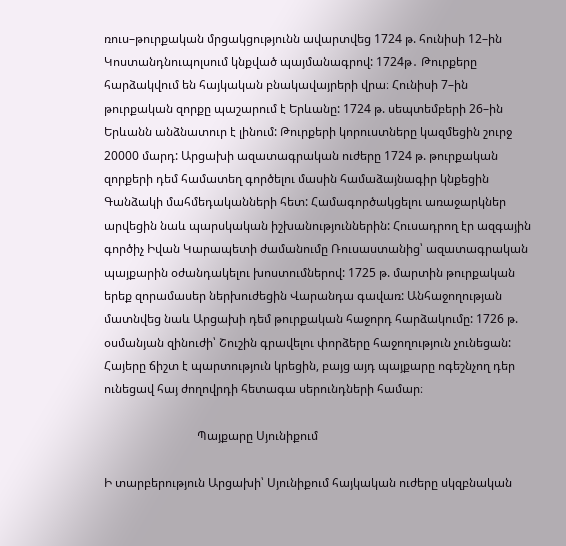ռուս–թուրքական մրցակցությունն ավարտվեց 1724 թ. հունիսի 12–ին Կոստանդնուպոլսում կնքված պայմանագրով: 1724թ․ Թուրքերը հարձակվում են հայկական բնակավայրերի վրա։ Հունիսի 7–ին թուրքական զորքը պաշարում է Երևանը: 1724 թ. սեպտեմբերի 26–ին Երևանն անձնատուր է լինում: Թուրքերի կորուստները կազմեցին շուրջ 20000 մարդ: Արցախի ազատագրական ուժերը 1724 թ. թուրքական զորքերի դեմ համատեղ գործելու մասին համաձայնագիր կնքեցին Գանձակի մահմեդականների հետ: Համագործակցելու առաջարկներ արվեցին նաև պարսկական իշխանություններին: Հուսադրող էր ազգային գործիչ Իվան Կարապետի ժամանումը Ռուսաստանից՝ ազատագրական պայքարին օժանդակելու խոստումներով: 1725 թ. մարտին թուրքական երեք զորամասեր ներխուժեցին Վարանդա գավառ: Անհաջողության մատնվեց նաև Արցախի դեմ թուրքական հաջորդ հարձակումը: 1726 թ. օսմանյան զինուժի՝ Շուշին գրավելու փորձերը հաջողություն չունեցան: Հայերը ճիշտ է պարտություն կրեցին, բայց այդ պայքարը ոգեշնչող դեր ունեցավ հայ ժողովրդի հետագա սերունդների համար։

                               Պայքարը Սյունիքում

Ի տարբերություն Արցախի՝ Սյունիքում հայկական ուժերը սկզբնական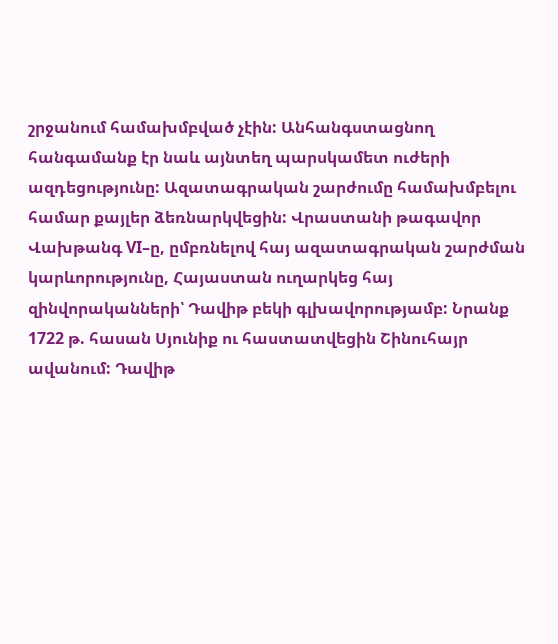շրջանում համախմբված չէին: Անհանգստացնող հանգամանք էր նաև այնտեղ պարսկամետ ուժերի ազդեցությունը: Ազատագրական շարժումը համախմբելու համար քայլեր ձեռնարկվեցին: Վրաստանի թագավոր Վախթանգ VI–ը, ըմբռնելով հայ ազատագրական շարժման կարևորությունը, Հայաստան ուղարկեց հայ զինվորականների՝ Դավիթ բեկի գլխավորությամբ: Նրանք 1722 թ. հասան Սյունիք ու հաստատվեցին Շինուհայր ավանում: Դավիթ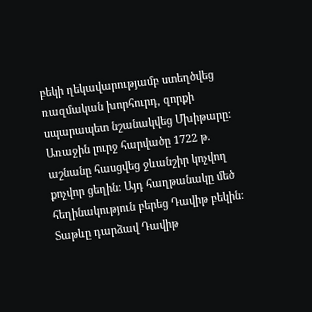բեկի ղեկավարությամբ ստեղծվեց ռազմական խորհուրդ, զորքի սպարապետ նշանակվեց Մխիթարը: Առաջին լուրջ հարվածը 1722 թ. աշնանը հասցվեց ջևանշիր կոչվող քոչվոր ցեղին: Այդ հաղթանակը մեծ հեղինակություն բերեց Դավիթ բեկին: Տաթևը դարձավ Դավիթ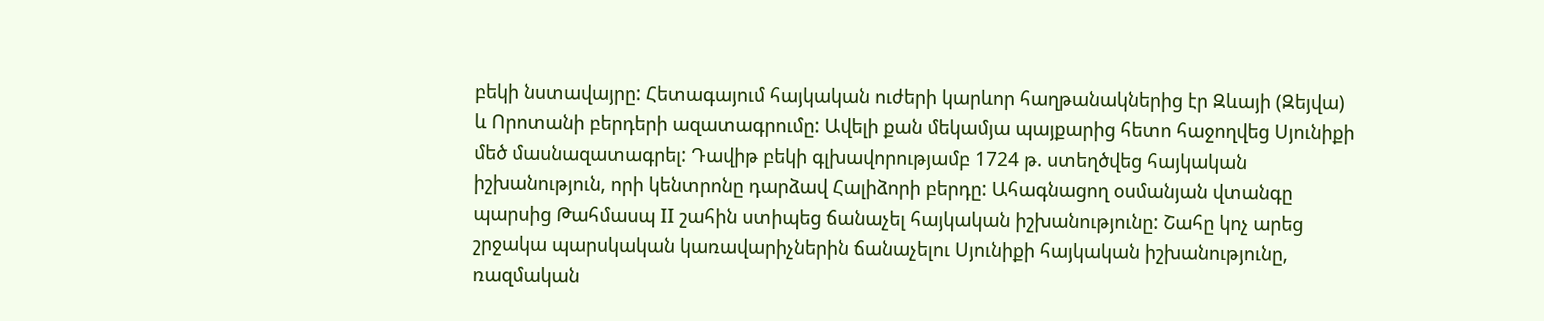բեկի նստավայրը: Հետագայում հայկական ուժերի կարևոր հաղթանակներից էր Զևայի (Զեյվա) և Որոտանի բերդերի ազատագրումը: Ավելի քան մեկամյա պայքարից հետո հաջողվեց Սյունիքի մեծ մասնազատագրել: Դավիթ բեկի գլխավորությամբ 1724 թ. ստեղծվեց հայկական իշխանություն, որի կենտրոնը դարձավ Հալիձորի բերդը: Ահագնացող օսմանյան վտանգը պարսից Թահմասպ II շահին ստիպեց ճանաչել հայկական իշխանությունը: Շահը կոչ արեց շրջակա պարսկական կառավարիչներին ճանաչելու Սյունիքի հայկական իշխանությունը, ռազմական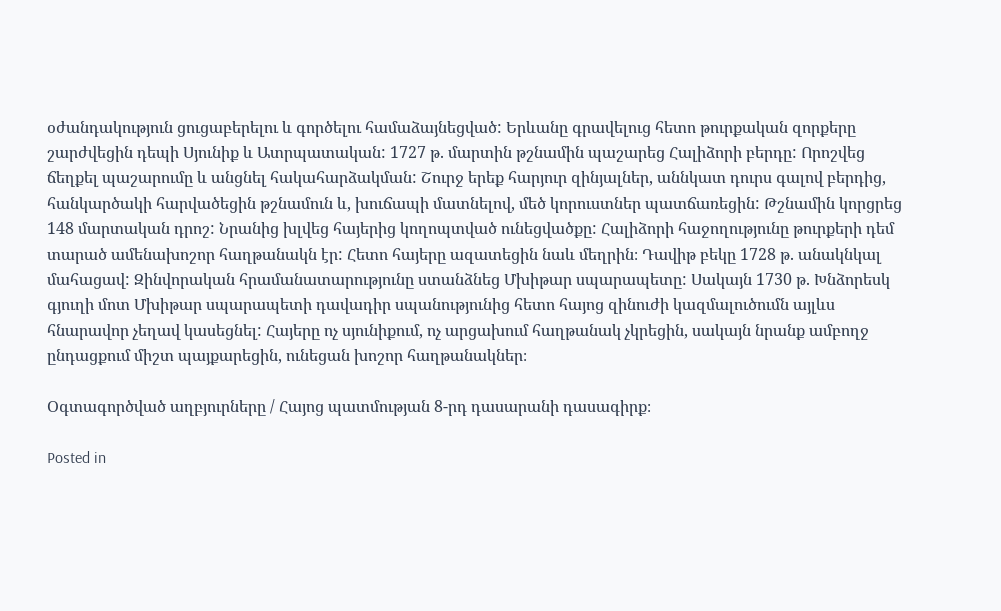օժանդակություն ցուցաբերելու և գործելու համաձայնեցված: Երևանը գրավելուց հետո թուրքական զորքերը շարժվեցին դեպի Սյունիք և Ատրպատական: 1727 թ. մարտին թշնամին պաշարեց Հալիձորի բերդը: Որոշվեց ճեղքել պաշարումը և անցնել հակահարձակման: Շուրջ երեք հարյուր զինյալներ, աննկատ դուրս գալով բերդից, հանկարծակի հարվածեցին թշնամուն և, խուճապի մատնելով, մեծ կորուստներ պատճառեցին: Թշնամին կորցրեց 148 մարտական դրոշ: Նրանից խլվեց հայերից կողոպտված ունեցվածքը: Հալիձորի հաջողությունը թուրքերի դեմ տարած ամենախոշոր հաղթանակն էր: Հետո հայերը ազատեցին նաև մեղրին։ Դավիթ բեկը 1728 թ. անակնկալ մահացավ: Զինվորական հրամանատարությունը ստանձնեց Մխիթար սպարապետը: Սակայն 1730 թ. Խնձորեսկ գյուղի մոտ Մխիթար սպարապետի դավադիր սպանությունից հետո հայոց զինուժի կազմալուծումն այլևս հնարավոր չեղավ կասեցնել: Հայերը ոչ սյունիքում, ոչ արցախում հաղթանակ չկրեցին, սակայն նրանք ամբողջ ընդացքում միշտ պայքարեցին, ունեցան խոշոր հաղթանակներ։

Օգտագործված աղբյուրները / Հայոց պատմության 8-րդ դասարանի դասագիրք։

Posted in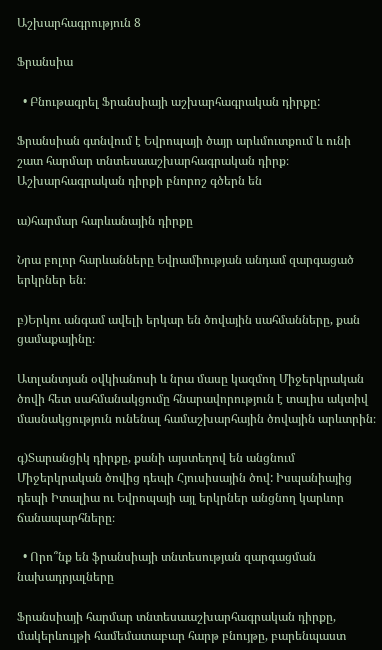Աշխարհագրություն 8

Ֆրանսիա

  • Բնութագրել Ֆրանսիայի աշխարհագրական դիրքը:

Ֆրանսիան գտնվում է Եվրոպայի ծայր արևմուտքում և ունի շատ հարմար տնտեսաաշխարհագրական դիրք։ Աշխարհագրական դիրքի բնորոշ գծերն են

ա)հարմար հարևանային դիրքը

Նրա բոլոր հարևանները Եվրամիության անդամ զարգացած երկրներ են։

բ)Երկու անգամ ավելի երկար են ծովային սահմանները, քան ցամաքայինը։

Ատլանտյան օվկիանոսի և նրա մասը կազմող Միջերկրական ծովի հետ սահմանակցումը հնարավորություն է տալիս ակտիվ մասնակցություն ունենալ համաշխարհային ծովային արևտրին։

գ)Տարանցիկ դիրքը, քանի այստեղով են անցնում Միջերկրական ծովից դեպի Հյուսիսային ծով: Իսպանիայից դեպի Իտալիա ու Եվրոպայի այլ երկրներ անցնող կարևոր ճանապարհները։

  • Որո՞նք են ֆրանսիայի տնտեսության զարգացման նախադրյալները

Ֆրանսիայի հարմար տնտեսաաշխարհագրական դիրքը, մակերևույթի համեմատաբար հարթ բնույթը, բարենպաստ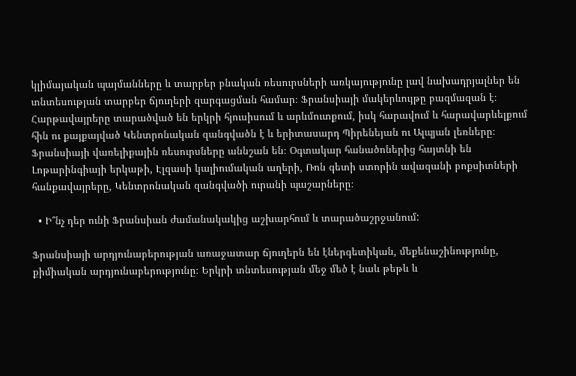կլիմայական պայմանները և տարբեր բնական ռեսուրսների առկայությունը լավ նախադրյալներ են տնտեսության տարբեր ճյուղերի զարգացման համար։ Ֆրանսիայի մակերևույթը բազմազան է։ Հարթավայրերը տարածված են երկրի հյուսիսում և արևմուտքում, իսկ հարավում և հարավարևելքում հին ու քայքայված Կենտրոնական զանգվածն է և երիտասարդ Պիրենեյան ու Ալպյան լեռները։ Ֆրանսիայի վառելիքային ռեսուրսները աննշան են։ Օգտակար հանածոներից հայտնի են Լոթարինգիայի երկաթի, Էլզասի կալիումական աղերի, Ռոն գետի ստորին ավազանի բոքսիտների հանքավայրերը, Կենտրոնական զանգվածի ուրանի պաշարները։

  • Ի՞նչ դեր ունի Ֆրանսիան ժամանակակից աշխարհում և տարածաշրջանում:

Ֆրանսիայի արդյունաբերության առաջատար ճյուղերն են էներգետիկան, մեքենաշինությունը, քիմիական արդյունաբերությունը։ Երկրի տնտեսության մեջ մեծ է նաև թեթև և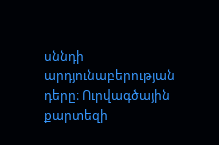սննդի արդյունաբերության դերը։ Ուրվագծային քարտեզի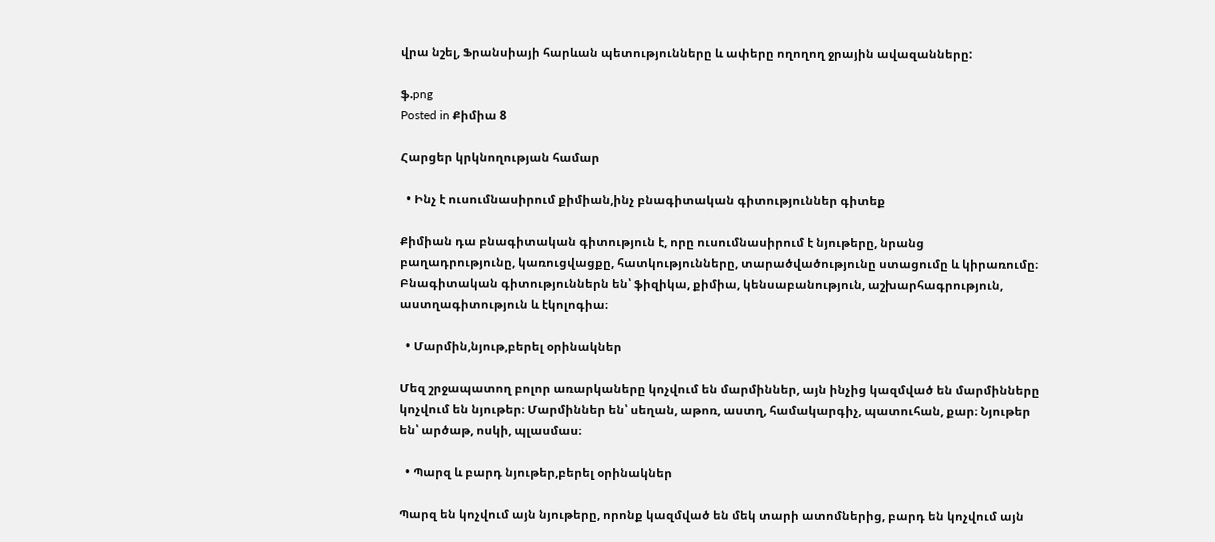վրա նշել, Ֆրանսիայի հարևան պետությունները և ափերը ողողող ջրային ավազանները:

ֆ.png
Posted in Քիմիա 8

Հարցեր կրկնողության համար

  • Ինչ է ուսումնասիրում քիմիան,ինչ բնագիտական գիտություններ գիտեք

Քիմիան դա բնագիտական գիտություն է, որը ուսումնասիրում է նյութերը, նրանց բաղադրությունը, կառուցվացքը, հատկությունները, տարածվածությունը ստացումը և կիրառումը։ Բնագիտական գիտություններն են՝ ֆիզիկա, քիմիա, կենսաբանություն, աշխարհագրություն, աստղագիտություն և էկոլոգիա։

  • Մարմին,նյութ,բերել օրինակներ

Մեզ շրջապատող բոլոր առարկաները կոչվում են մարմիններ, այն ինչից կազմված են մարմինները կոչվում են նյութեր։ Մարմիններ են՝ սեղան, աթոռ, աստղ, համակարգիչ, պատուհան, քար։ Նյութեր են՝ արծաթ, ոսկի, պլասմաս։

  • Պարզ և բարդ նյութեր,բերել օրինակներ

Պարզ են կոչվում այն նյութերը, որոնք կազմված են մեկ տարի ատոմներից, բարդ են կոչվում այն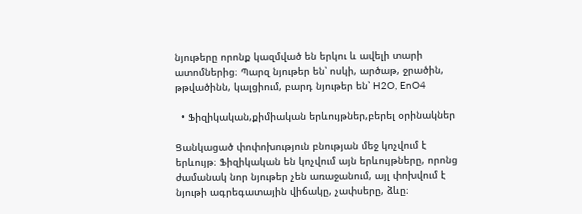նյութերը որոնք կազմված են երկու և ավելի տարի ատոմներից։ Պարզ նյութեր են՝ ոսկի, արծաթ, ջրածին, թթվածինն, կալցիում, բարդ նյութեր են՝ H2O, EnO4

  • Ֆիզիկական,քիմիական երևույթներ,բերել օրինակներ

Ցանկացած փոփոխություն բնության մեջ կոչվում է երևույթ։ Ֆիզիկական են կոչվում այն երևույթները, որոնց ժամանակ նոր նյութեր չեն առաջանում, այլ փոխվում է նյութի ագրեգատային վիճակը, չափսերը, ձևը։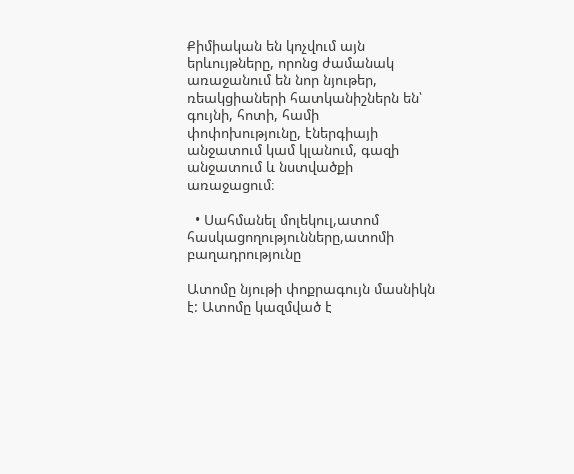Քիմիական են կոչվում այն երևույթները, որոնց ժամանակ առաջանում են նոր նյութեր, ռեակցիաների հատկանիշներն են՝ գույնի, հոտի, համի փոփոխությունը, էներգիայի անջատում կամ կլանում, գազի անջատում և նստվածքի առաջացում։

  • Սահմանել մոլեկուլ,ատոմ հասկացողությունները,ատոմի բաղադրությունը

Ատոմը նյութի փոքրագույն մասնիկն է: Ատոմը կազմված է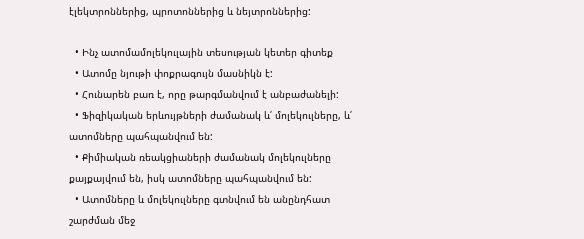էլեկտրոններից, պրոտոններից և նեյտրոններից:

  • Ինչ ատոմամոլեկուլային տեսության կետեր գիտեք
  • Ատոմը նյութի փոքրագույն մասնիկն է:
  • Հունարեն բառ է, որը թարգմանվում է անբաժանելի:
  • Ֆիզիկական երևույթների ժամանակ և՛ մոլեկուլները, և՛ ատոմները պահպանվում են:
  • Քիմիական ռեակցիաների ժամանակ մոլեկուլները քայքայվում են, իսկ ատոմները պահպանվում են:
  • Ատոմները և մոլեկուլները գտնվում են անընդհատ շարժման մեջ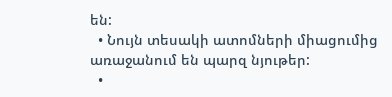են:
  • Նույն տեսակի ատոմների միացումից առաջանում են պարզ նյութեր:
  •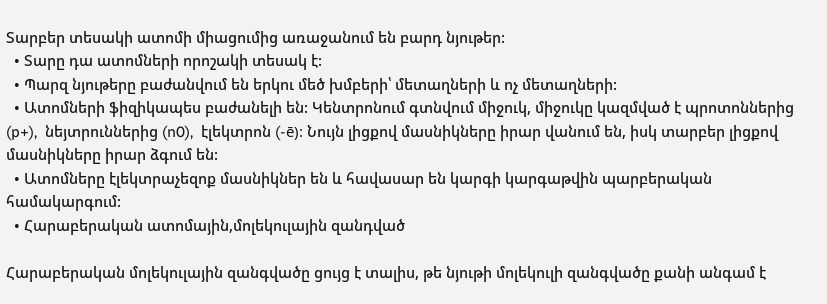Տարբեր տեսակի ատոմի միացումից առաջանում են բարդ նյութեր:
  • Տարը դա ատոմների որոշակի տեսակ է:
  • Պարզ նյութերը բաժանվում են երկու մեծ խմբերի՝ մետաղների և ոչ մետաղների:
  • Ատոմների ֆիզիկապես բաժանելի են: Կենտրոնում գտնվում միջուկ, միջուկը կազմված է պրոտոններից (p+),  նեյտրուններից (n0),  էլեկտրոն (-ē): Նույն լիցքով մասնիկները իրար վանում են, իսկ տարբեր լիցքով մասնիկները իրար ձգում են:
  • Ատոմները էլեկտրաչեզոք մասնիկներ են և հավասար են կարգի կարգաթվին պարբերական համակարգում:
  • Հարաբերական ատոմային,մոլեկուլային զանդված

Հարաբերական մոլեկուլային զանգվածը ցույց է տալիս, թե նյութի մոլեկուլի զանգվածը քանի անգամ է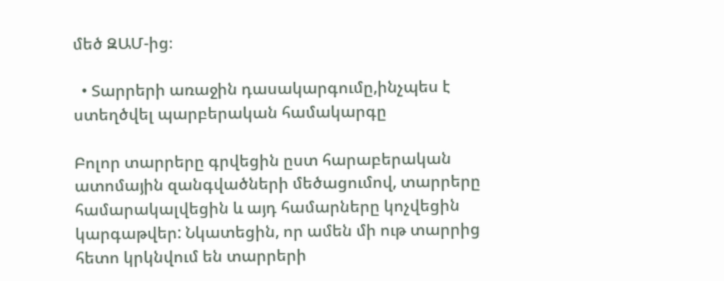մեծ ԶԱՄ-ից։

  • Տարրերի առաջին դասակարգումը,ինչպես է ստեղծվել պարբերական համակարգը

Բոլոր տարրերը գրվեցին ըստ հարաբերական ատոմային զանգվածների մեծացումով, տարրերը համարակալվեցին և այդ համարները կոչվեցին կարգաթվեր: Նկատեցին, որ ամեն մի ութ տարրից հետո կրկնվում են տարրերի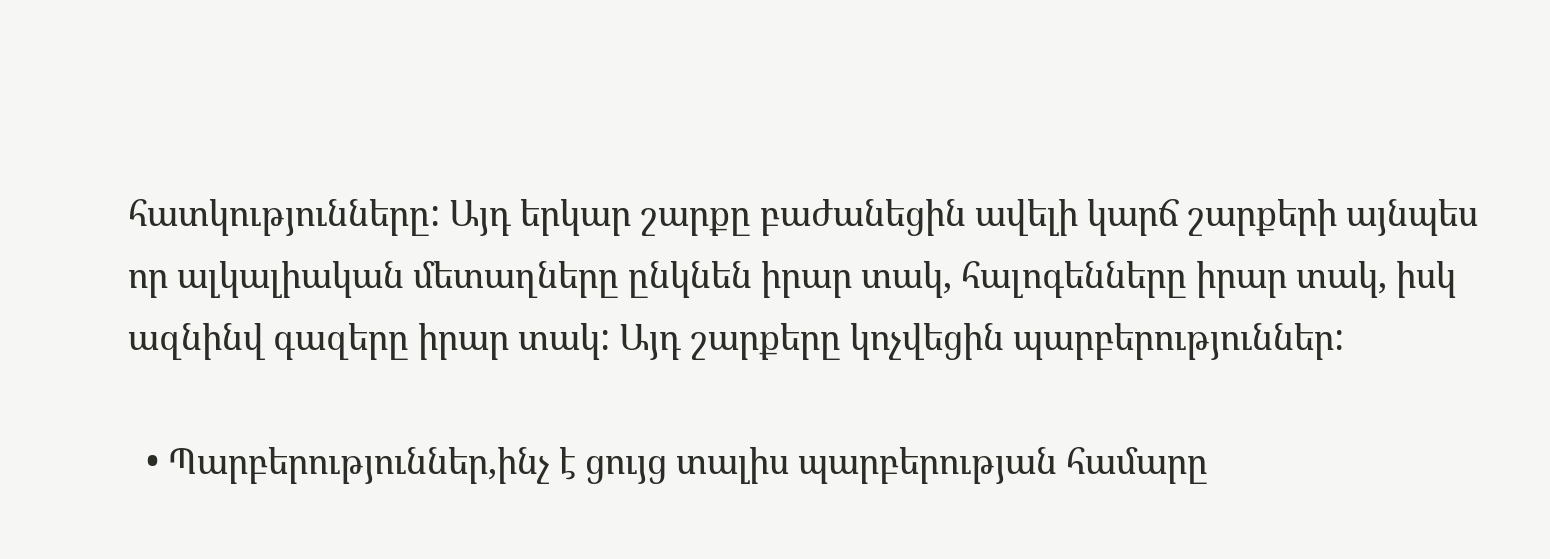հատկությունները: Այդ երկար շարքը բաժանեցին ավելի կարճ շարքերի այնպես որ ալկալիական մետաղները ընկնեն իրար տակ, հալոգենները իրար տակ, իսկ ազնինվ գազերը իրար տակ: Այդ շարքերը կոչվեցին պարբերություններ:

  • Պարբերություններ,ինչ է ցույց տալիս պարբերության համարը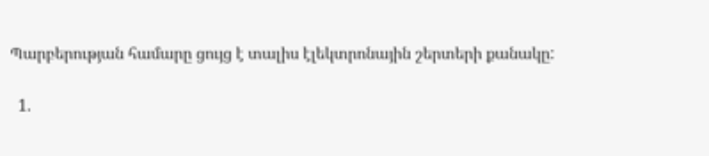Պարբերության համարը ցույց է տալիս էլեկտրոնային շերտերի քանակը:

  1.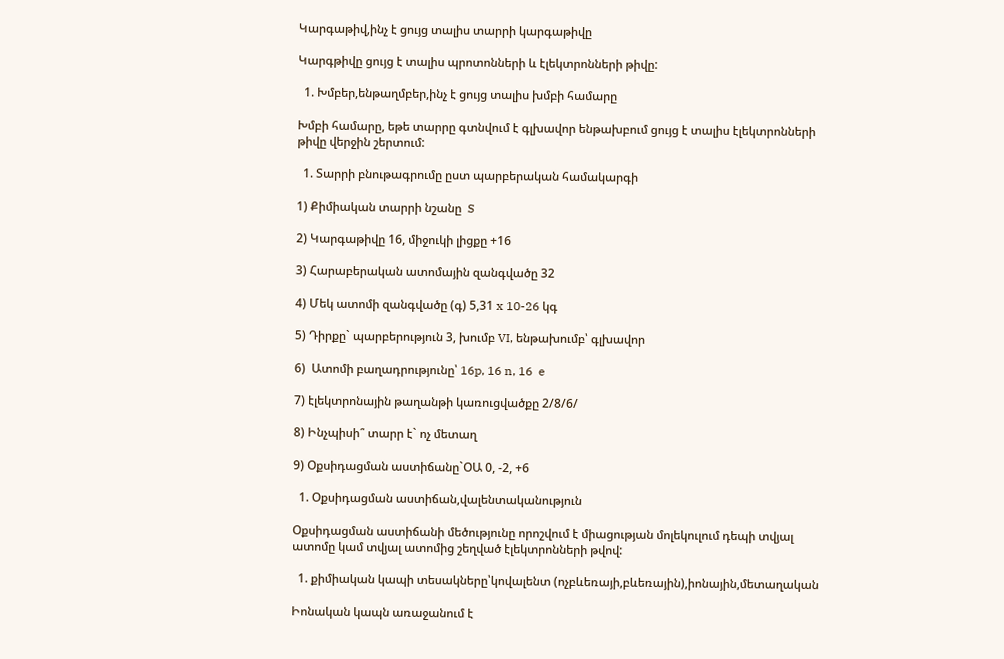Կարգաթիվ,ինչ է ցույց տալիս տարրի կարգաթիվը

Կարգթիվը ցույց է տալիս պրոտոնների և էլեկտրոնների թիվը:

  1. Խմբեր,ենթաղմբեր,ինչ է ցույց տալիս խմբի համարը

Խմբի համարը, եթե տարրը գտնվում է գլխավոր ենթախբում ցույց է տալիս էլեկտրոնների թիվը վերջին շերտում:

  1. Տարրի բնութագրումը ըստ պարբերական համակարգի

1) Քիմիական տարրի նշանը  S

2) Կարգաթիվը 16, միջուկի լիցքը +16

3) Հարաբերական ատոմային զանգվածը 32

4) Մեկ ատոմի զանգվածը (գ) 5,31 x 10-26 կգ

5) Դիրքը` պարբերություն 3, խումբ VI, ենթախումբ՝ գլխավոր

6)  Ատոմի բաղադրությունը՝ 16p, 16 n, 16  e

7) էլեկտրոնային թաղանթի կառուցվածքը 2/8/6/

8) Ինչպիսի՞ տարր է` ոչ մետաղ

9) Օքսիդացման աստիճանը`ՕԱ 0, -2, +6

  1. Օքսիդացման աստիճան,վալենտականություն

Օքսիդացման աստիճանի մեծությունը որոշվում է միացության մոլեկուլում դեպի տվյալ ատոմը կամ տվյալ ատոմից շեղված էլեկտրոնների թվով:

  1. քիմիական կապի տեսակները՝կովալենտ (ոչբևեռայի,բևեռային),իոնային,մետաղական

Իոնական կապն առաջանում է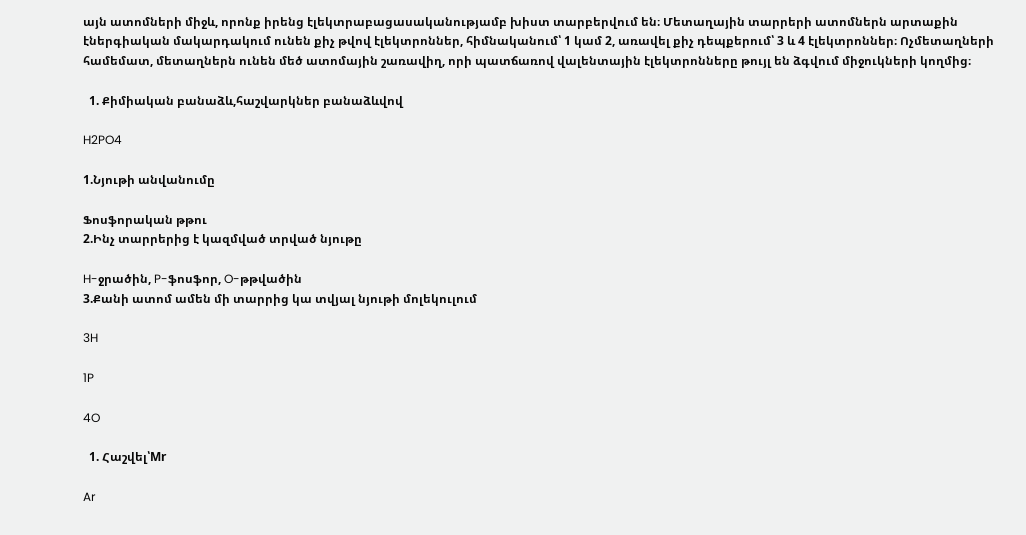այն ատոմների միջև, որոնք իրենց էլեկտրաբացասականությամբ խիստ տարբերվում են։ Մետաղային տարրերի ատոմներն արտաքին էներգիական մակարդակում ունեն քիչ թվով էլեկտրոններ, հիմնականում՝ 1 կամ 2, առավել քիչ դեպքերում՝ 3 և 4 էլեկտրոններ։ Ոչմետաղների համեմատ, մետաղներն ունեն մեծ ատոմային շառավիղ, որի պատճառով վալենտային էլեկտրոնները թույլ են ձգվում միջուկների կողմից։

  1. Քիմիական բանաձև,հաշվարկներ բանաձևվով

H2PO4

1.Նյութի անվանումը

Ֆոսֆորական թթու
2.Ինչ տարրերից է կազմված տրված նյութը

H-ջրածին, P-ֆոսֆոր, O-թթվածին
3.Քանի ատոմ ամեն մի տարրից կա տվյալ նյութի մոլեկուլում

3H

1P

4O

  1. Հաշվել՝Mr

Ar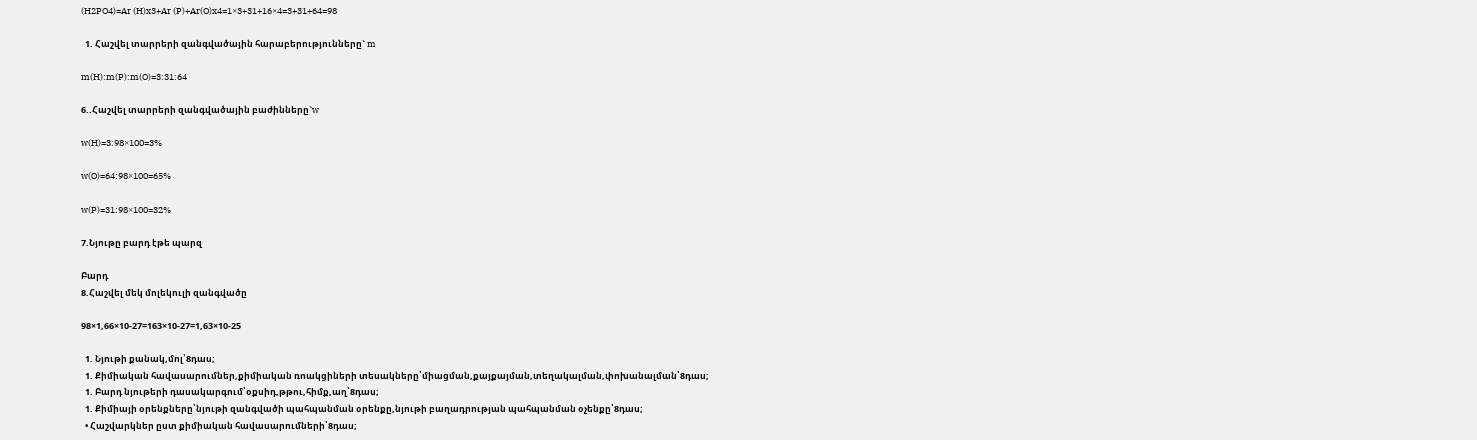(H2PO4)=Ar (H)x3+Ar (P)+Ar(O)x4=1×3+31+16×4=3+31+64=98

  1. Հաշվել տարրերի զանգվածային հարաբերությունները` m

m(H):m(P):m(O)=3:31:64

6..Հաշվել տարրերի զանգվածային բաժինները`w

w(H)=3:98×100=3%

w(O)=64:98×100=65%

w(P)=31:98×100=32%

7.Նյութը բարդ էթե պարզ

Բարդ
8.Հաշվել մեկ մոլեկուլի զանգվածը

98×1,66×10-27=163×10-27=1,63×10-25

  1. Նյութի քանակ,մոլ՝8դաս;
  1. Քիմիական հավասարումներ,քիմիական ռոակցիների տեսակները՝միացման,քայքայման,տեղակալման,փոխանալման՝8դաս;
  1. Բարդ նյութերի դասակարգում՝օքսիդ,թթու,հիմք,աղ՝8դաս;
  1. Քիմիայի օրենքները՝նյութի զանգվածի պահպանման օրենքը,նյութի բաղադրության պահպանման օչենքը՝8դաս;
  • Հաշվարկներ ըստ քիմիական հավասարումների՝8դաս;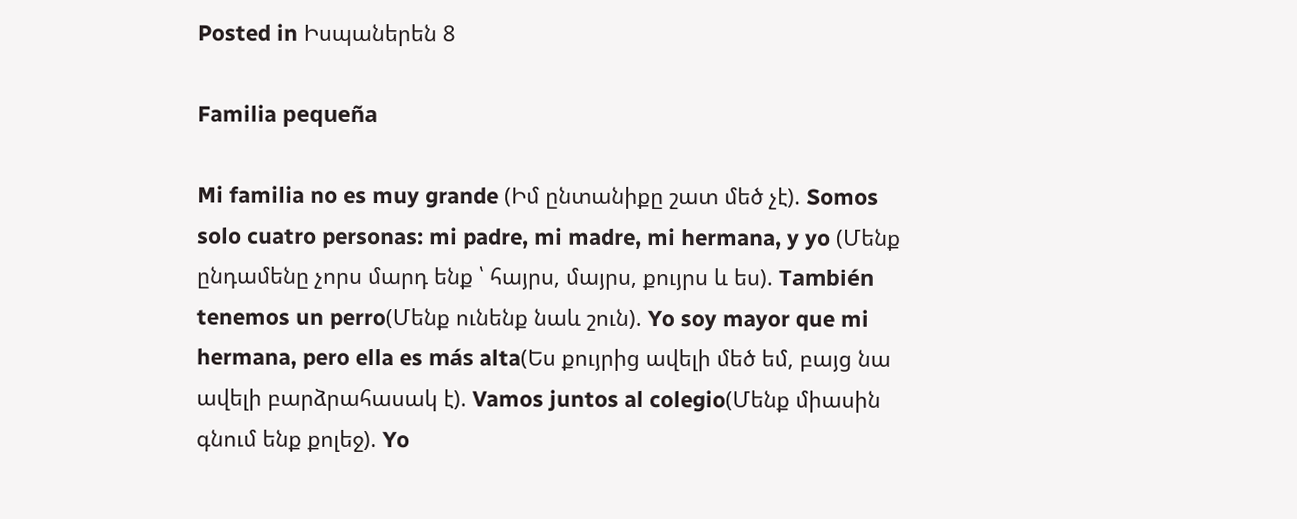Posted in Իսպաներեն 8

Familia pequeña

Mi familia no es muy grande (Իմ ընտանիքը շատ մեծ չէ). Somos solo cuatro personas: mi padre, mi madre, mi hermana, y yo (Մենք ընդամենը չորս մարդ ենք ՝ հայրս, մայրս, քույրս և ես). También tenemos un perro(Մենք ունենք նաև շուն). Yo soy mayor que mi hermana, pero ella es más alta(Ես քույրից ավելի մեծ եմ, բայց նա ավելի բարձրահասակ է). Vamos juntos al colegio(Մենք միասին գնում ենք քոլեջ). Yo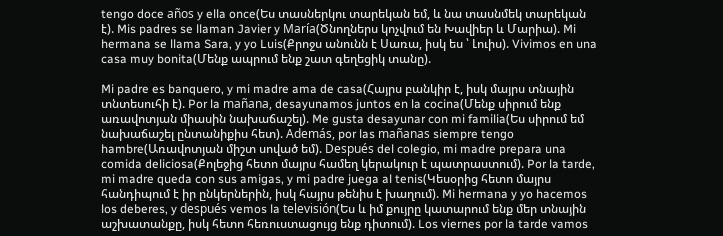tengo doce años y ella once(Ես տասներկու տարեկան եմ, և նա տասնմեկ տարեկան է). Mis padres se llaman Javier y María(Ծնողներս կոչվում են Խավիեր և Մարիա). Mi hermana se llama Sara, y yo Luis(Քրոջս անունն է Սառա, իսկ ես ՝ Լուիս). Vivimos en una casa muy bonita(Մենք ապրում ենք շատ գեղեցիկ տանը).

Mi padre es banquero, y mi madre ama de casa(Հայրս բանկիր է, իսկ մայրս տնային տնտեսուհի է). Por la mañana, desayunamos juntos en la cocina(Մենք սիրում ենք առավոտյան միասին նախաճաշել). Me gusta desayunar con mi familia(Ես սիրում եմ նախաճաշել ընտանիքիս հետ). Además, por las mañanas siempre tengo hambre(Առավոտյան միշտ սոված եմ). Después del colegio, mi madre prepara una comida deliciosa(Քոլեջից հետո մայրս համեղ կերակուր է պատրաստում). Por la tarde, mi madre queda con sus amigas, y mi padre juega al tenis(Կեսօրից հետո մայրս հանդիպում է իր ընկերներին, իսկ հայրս թենիս է խաղում). Mi hermana y yo hacemos los deberes, y después vemos la televisión(Ես և իմ քույրը կատարում ենք մեր տնային աշխատանքը, իսկ հետո հեռուստացույց ենք դիտում). Los viernes por la tarde vamos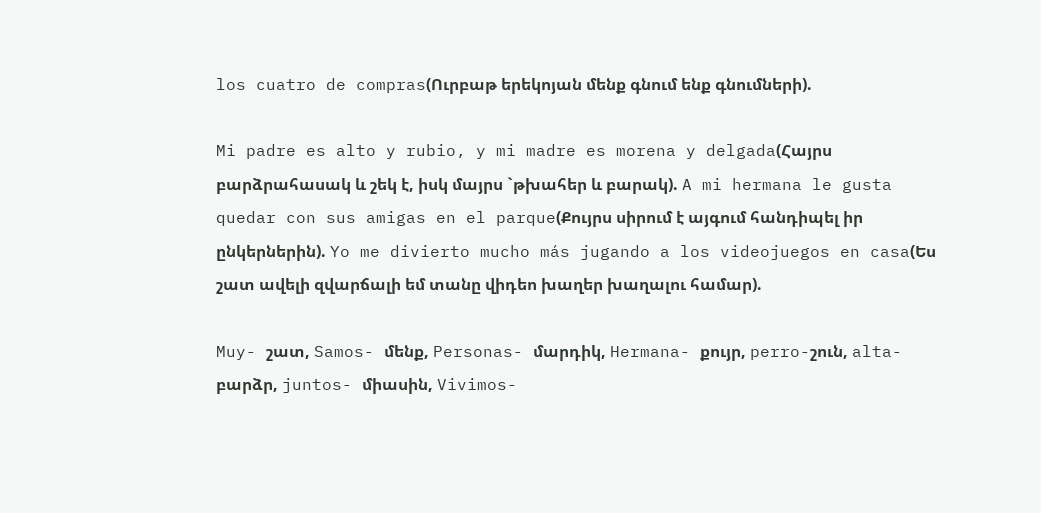los cuatro de compras(Ուրբաթ երեկոյան մենք գնում ենք գնումների).

Mi padre es alto y rubio, y mi madre es morena y delgada(Հայրս բարձրահասակ և շեկ է, իսկ մայրս `թխահեր և բարակ). A mi hermana le gusta quedar con sus amigas en el parque(Քույրս սիրում է այգում հանդիպել իր ընկերներին). Yo me divierto mucho más jugando a los videojuegos en casa(Ես շատ ավելի զվարճալի եմ տանը վիդեո խաղեր խաղալու համար).

Muy- շատ, Samos- մենք, Personas- մարդիկ, Hermana- քույր, perro-շուն, alta- բարձր, juntos- միասին, Vivimos-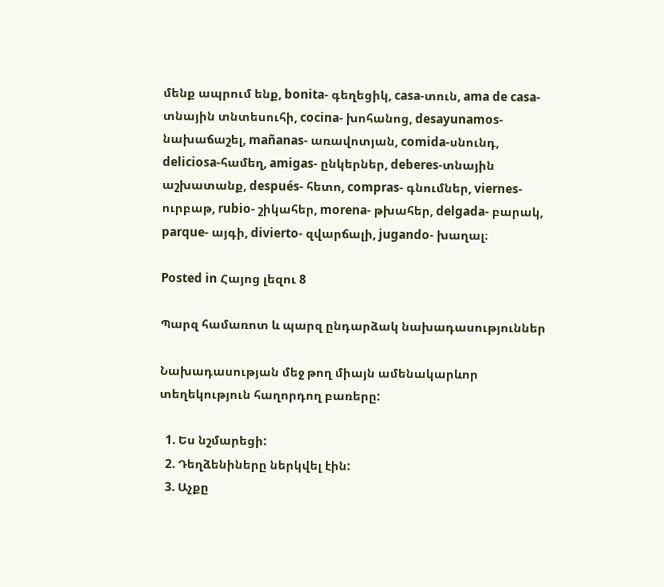մենք ապրում ենք, bonita- գեղեցիկ, casa-տուն, ama de casa- տնային տնտեսուհի, cocina- խոհանոց, desayunamos- նախաճաշել, mañanas- առավոտյան, comida-սնունդ, deliciosa-համեղ, amigas- ընկերներ, deberes-տնային աշխատանք, después- հետո, compras- գնումներ, viernes- ուրբաթ, rubio- շիկահեր, morena- թխահեր, delgada- բարակ, parque- այգի, divierto- զվարճալի, jugando- խաղալ։

Posted in Հայոց լեզու 8

Պարզ համառոտ և պարզ ընդարձակ նախադասություններ

Նախադասության մեջ թող միայն ամենակարևոր տեղեկություն հաղորդող բառերը:

  1. Ես նշմարեցի:
  2. Դեղձենիները ներկվել էին:
  3. Աչքը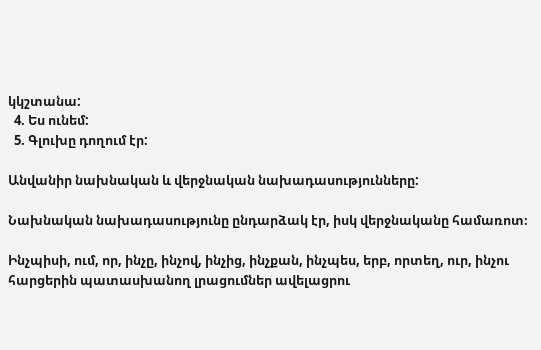կկշտանա:
  4. Ես ունեմ:
  5. Գլուխը դողում էր:

Անվանիր նախնական և վերջնական նախադասությունները:

Նախնական նախադասությունը ընդարձակ էր, իսկ վերջնականը համառոտ։

Ինչպիսի, ում, որ, ինչը, ինչով, ինչից, ինչքան, ինչպես, երբ, որտեղ, ուր, ինչու հարցերին պատասխանող լրացումներ ավելացրու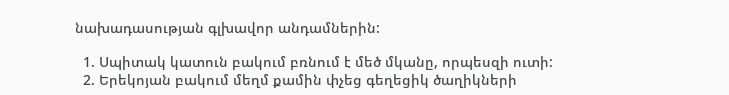նախադասության գլխավոր անդամներին:

  1. Սպիտակ կատուն բակում բռնում է մեծ մկանը, որպեսզի ուտի:
  2. Երեկոյան բակում մեղմ քամին փչեց գեղեցիկ ծաղիկների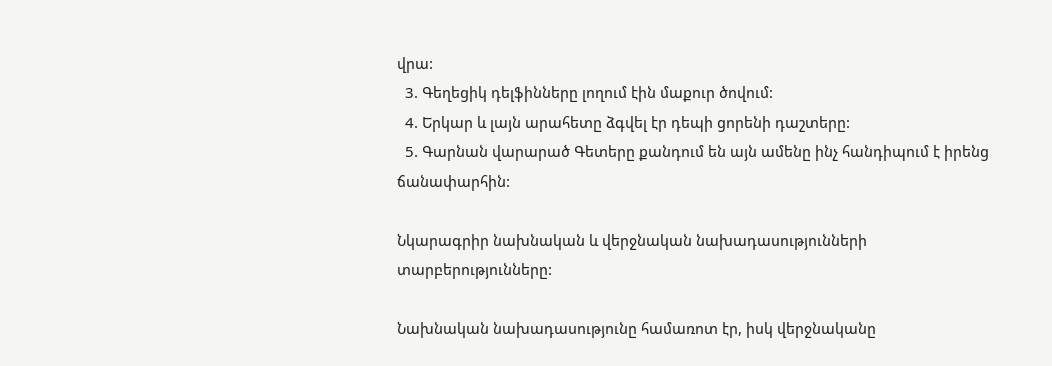վրա:
  3. Գեղեցիկ դելֆինները լողում էին մաքուր ծովում:
  4. Երկար և լայն արահետը ձգվել էր դեպի ցորենի դաշտերը:
  5. Գարնան վարարած Գետերը քանդում են այն ամենը ինչ հանդիպում է իրենց ճանափարհին:

Նկարագրիր նախնական և վերջնական նախադասությունների տարբերությունները:

Նախնական նախադասությունը համառոտ էր, իսկ վերջնականը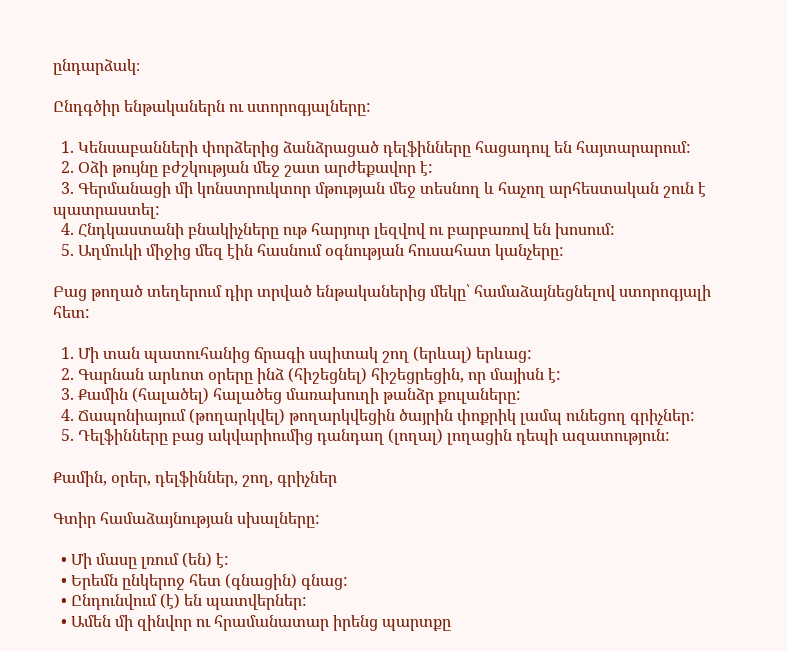ընդարձակ։

Ընդգծիր ենթականերն ու ստորոգյալները:

  1. Կենսաբանների փորձերից ձանձրացած դելֆինները հացադուլ են հայտարարում:
  2. Օձի թույնը բժշկության մեջ շատ արժեքավոր է:
  3. Գերմանացի մի կոնստրուկտոր մթության մեջ տեսնող և հաչող արհեստական շուն է պատրաստել:
  4. Հնդկաստանի բնակիչները ութ հարյուր լեզվով ու բարբառով են խոսում:
  5. Աղմուկի միջից մեզ էին հասնում օգնության հուսահատ կանչերը:

Բաց թողած տեղերում դիր տրված ենթականերից մեկը՝ համաձայնեցնելով ստորոգյալի հետ:

  1. Մի տան պատուհանից ճրագի սպիտակ շող (երևալ) երևաց:
  2. Գարնան արևոտ օրերը ինձ (հիշեցնել) հիշեցրեցին, որ մայիսն է:
  3. Քամին (հալածել) հալածեց մառախուղի թանձր քուլաները:
  4. Ճապոնիայում (թողարկվել) թողարկվեցին ծայրին փոքրիկ լամպ ունեցող գրիչներ:
  5. Դելֆինները բաց ակվարիումից դանդաղ (լողալ) լողացին դեպի ազատություն:

Քամին, օրեր, դելֆիններ, շող, գրիչներ

Գտիր համաձայնության սխալները:

  • Մի մասը լռում (են) է:
  • Երեմն ընկերոջ հետ (գնացին) գնաց:
  • Ընդունվում (է) են պատվերներ:
  • Ամեն մի զինվոր ու հրամանատար իրենց պարտքը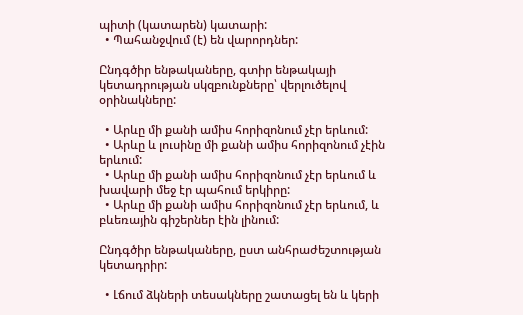պիտի (կատարեն) կատարի:
  • Պահանջվում (է) են վարորդներ:

Ընդգծիր ենթակաները, գտիր ենթակայի կետադրության սկզբունքները՝ վերլուծելով օրինակները:

  • Արևը մի քանի ամիս հորիզոնում չէր երևում:
  • Արևը և լուսինը մի քանի ամիս հորիզոնում չէին երևում:
  • Արևը մի քանի ամիս հորիզոնում չէր երևում և խավարի մեջ էր պահում երկիրը:
  • Արևը մի քանի ամիս հորիզոնում չէր երևում, և բևեռային գիշերներ էին լինում:

Ընդգծիր ենթակաները, ըստ անհրաժեշտության կետադրիր:

  • Լճում ձկների տեսակները շատացել են և կերի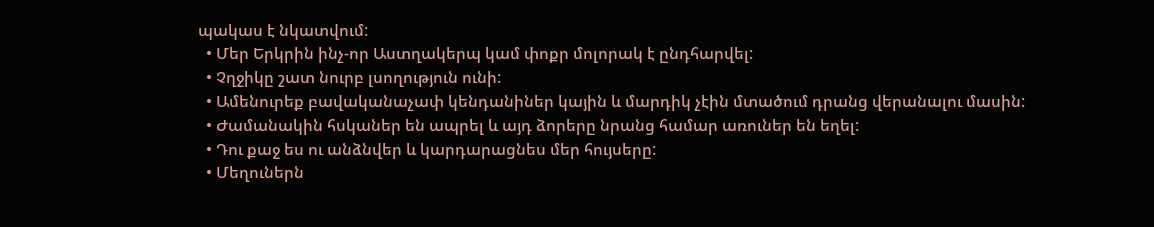պակաս է նկատվում:
  • Մեր Երկրին ինչ-որ Աստղակերպ կամ փոքր մոլորակ է ընդհարվել:
  • Չղջիկը շատ նուրբ լսողություն ունի:
  • Ամենուրեք բավականաչափ կենդանիներ կային և մարդիկ չէին մտածում դրանց վերանալու մասին:
  • Ժամանակին հսկաներ են ապրել և այդ ձորերը նրանց համար առուներ են եղել:
  • Դու քաջ ես ու անձնվեր և կարդարացնես մեր հույսերը:
  • Մեղուներն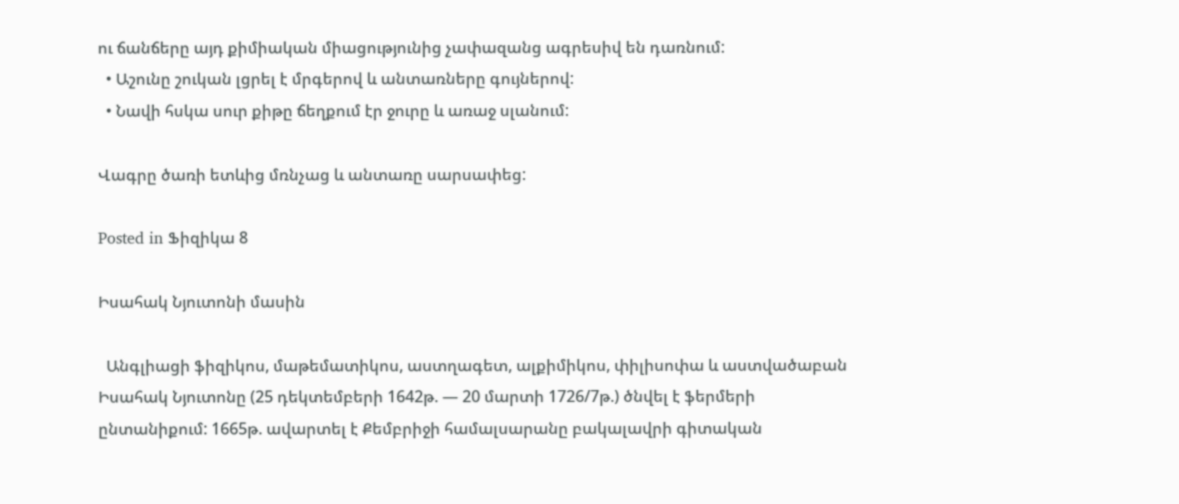ու ճանճերը այդ քիմիական միացությունից չափազանց ագրեսիվ են դառնում:
  • Աշունը շուկան լցրել է մրգերով և անտառները գույներով:
  • Նավի հսկա սուր քիթը ճեղքում էր ջուրը և առաջ սլանում:

Վագրը ծառի ետևից մռնչաց և անտառը սարսափեց:

Posted in Ֆիզիկա 8

Իսահակ Նյուտոնի մասին

  Անգլիացի ֆիզիկոս, մաթեմատիկոս, աստղագետ, ալքիմիկոս, փիլիսոփա և աստվածաբան Իսահակ Նյուտոնը (25 դեկտեմբերի 1642թ. — 20 մարտի 1726/7թ.) ծնվել է ֆերմերի ընտանիքում: 1665թ. ավարտել է Քեմբրիջի համալսարանը բակալավրի գիտական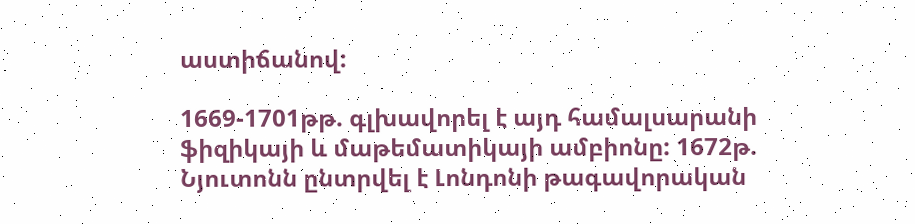աստիճանով:

1669-1701թթ. գլխավորել է այդ համալսարանի ֆիզիկայի և մաթեմատիկայի ամբիոնը: 1672թ. Նյուտոնն ընտրվել է Լոնդոնի թագավորական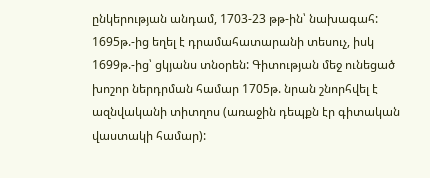ընկերության անդամ, 1703-23 թթ-ին՝ նախագահ: 1695թ.-ից եղել է դրամահատարանի տեսուչ, իսկ 1699թ.-ից՝ ցկյանս տնօրեն: Գիտության մեջ ունեցած խոշոր ներդրման համար 1705թ. նրան շնորհվել է ազնվականի տիտղոս (առաջին դեպքն էր գիտական վաստակի համար):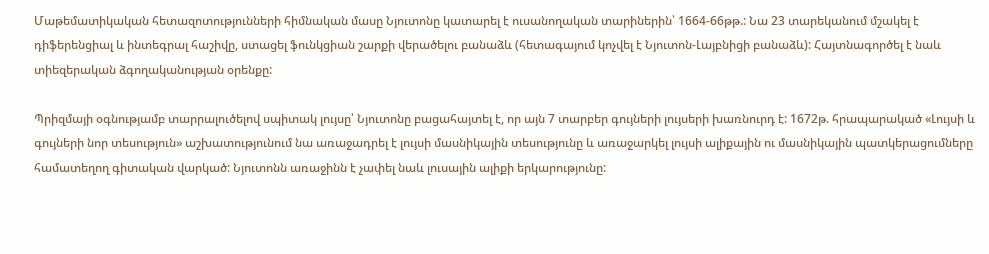Մաթեմատիկական հետազոտությունների հիմնական մասը Նյուտոնը կատարել է ուսանողական տարիներին՝ 1664-66թթ.: Նա 23 տարեկանում մշակել է դիֆերենցիալ և ինտեգրալ հաշիվը, ստացել ֆունկցիան շարքի վերածելու բանաձև (հետագայում կոչվել է Նյուտոն-Լայբնիցի բանաձև): Հայտնագործել է նաև տիեզերական ձգողականության օրենքը:

Պրիզմայի օգնությամբ տարրալուծելով սպիտակ լույսը՝ Նյուտոնը բացահայտել է, որ այն 7 տարբեր գույների լույսերի խառնուրդ է: 1672թ. հրապարակած «Լույսի և գույների նոր տեսություն» աշխատությունում նա առաջադրել է լույսի մասնիկային տեսությունը և առաջարկել լույսի ալիքային ու մասնիկային պատկերացումները համատեղող գիտական վարկած: Նյուտոնն առաջինն է չափել նաև լուսային ալիքի երկարությունը: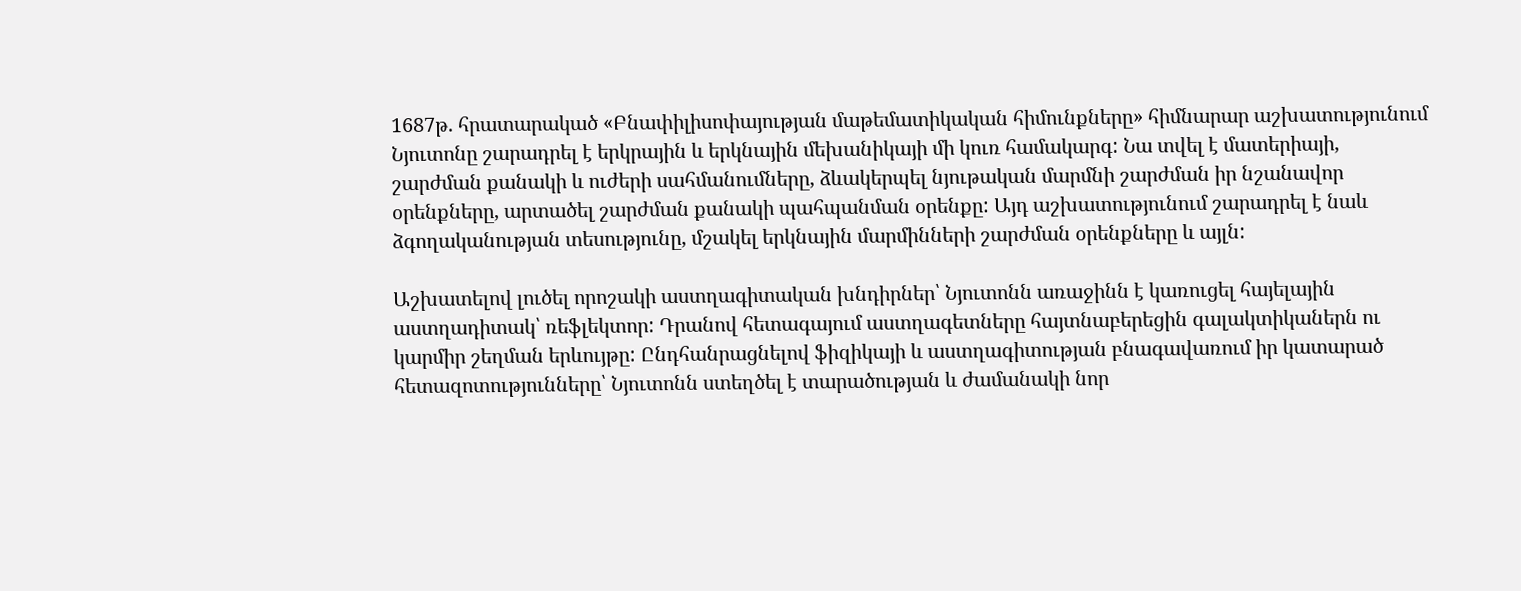1687թ. հրատարակած «Բնափիլիսոփայության մաթեմատիկական հիմունքները» հիմնարար աշխատությունում Նյուտոնը շարադրել է երկրային և երկնային մեխանիկայի մի կուռ համակարգ: Նա տվել է մատերիայի, շարժման քանակի և ուժերի սահմանումները, ձևակերպել նյութական մարմնի շարժման իր նշանավոր օրենքները, արտածել շարժման քանակի պահպանման օրենքը: Այդ աշխատությունում շարադրել է նաև ձգողականության տեսությունը, մշակել երկնային մարմինների շարժման օրենքները և այլն:

Աշխատելով լուծել որոշակի աստղագիտական խնդիրներ՝ Նյուտոնն առաջինն է կառուցել հայելային աստղադիտակ՝ ռեֆլեկտոր: Դրանով հետագայում աստղագետները հայտնաբերեցին գալակտիկաներն ու կարմիր շեղման երևույթը: Ընդհանրացնելով ֆիզիկայի և աստղագիտության բնագավառում իր կատարած հետազոտությունները՝ Նյուտոնն ստեղծել է տարածության և ժամանակի նոր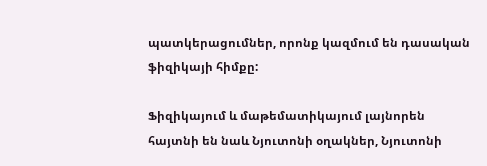պատկերացումներ, որոնք կազմում են դասական ֆիզիկայի հիմքը:

Ֆիզիկայում և մաթեմատիկայում լայնորեն հայտնի են նաև Նյուտոնի օղակներ, Նյուտոնի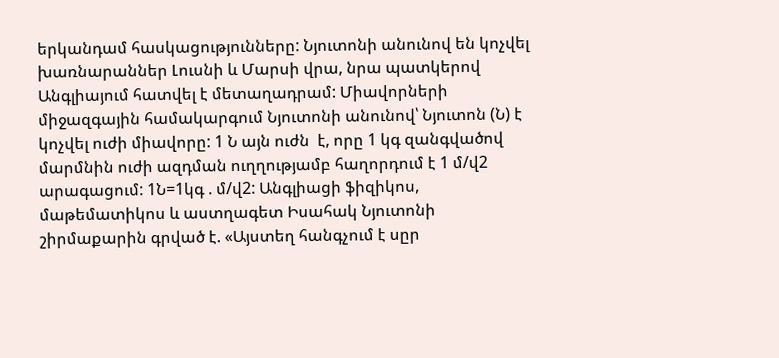երկանդամ հասկացությունները: Նյուտոնի անունով են կոչվել խառնարաններ Լուսնի և Մարսի վրա, նրա պատկերով Անգլիայում հատվել է մետաղադրամ: Միավորների միջազգային համակարգում Նյուտոնի անունով՝ Նյուտոն (Ն) է կոչվել ուժի միավորը: 1 Ն այն ուժն  է, որը 1 կգ զանգվածով մարմնին ուժի ազդման ուղղությամբ հաղորդում է 1 մ/վ2 արագացում: 1Ն=1կգ . մ/վ2: Անգլիացի ֆիզիկոս, մաթեմատիկոս և աստղագետ Իսահակ Նյուտոնի շիրմաքարին գրված է. «Այստեղ հանգչում է սըր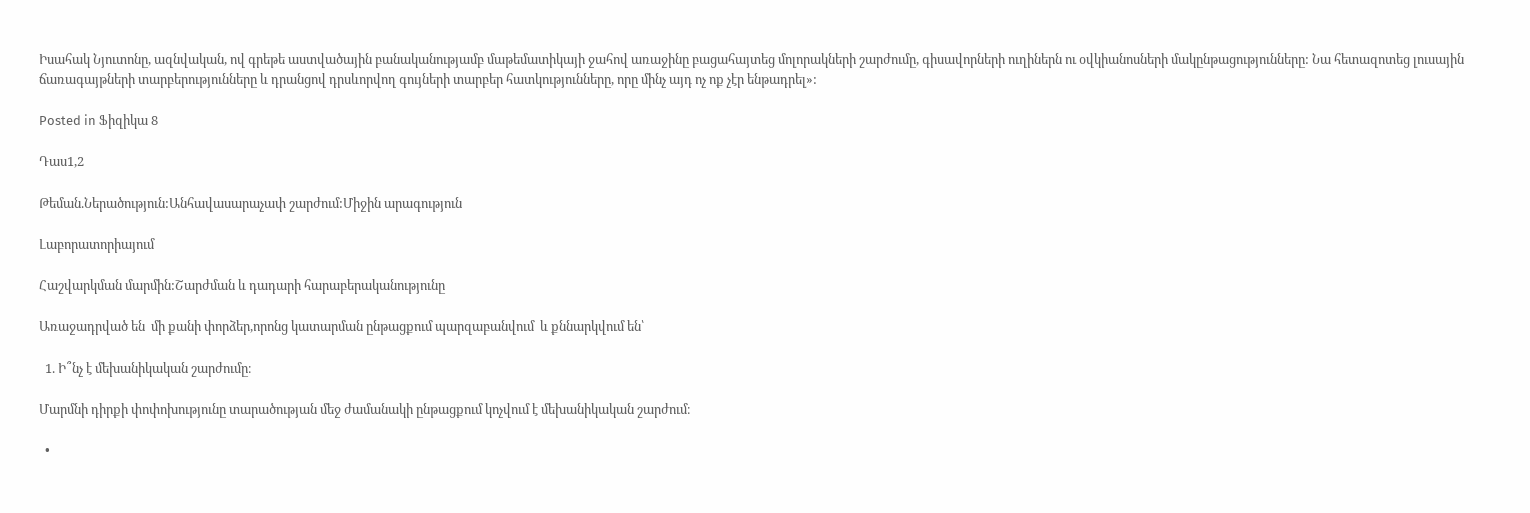Իսահակ Նյուտոնը, ազնվական, ով գրեթե աստվածային բանականությամբ մաթեմատիկայի ջահով առաջինը բացահայտեց մոլորակների շարժումը, գիսավորների ուղիներն ու օվկիանոսների մակընթացությունները: Նա հետազոտեց լուսային ճառագայթների տարբերությունները և դրանցով դրսևորվող գույների տարբեր հատկությունները, որը մինչ այդ ոչ ոք չէր ենթադրել»:

Posted in Ֆիզիկա 8

Դաս1,2

Թեման.Ներածություն:Անհավասարաչափ շարժում:Միջին արագություն

Լաբորատորիայում

Հաշվարկման մարմին:Շարժման և դադարի հարաբերականությունը

Առաջադրված են  մի քանի փորձեր,որոնց կատարման ընթացքում պարզաբանվում  և քննարկվում են՝

  1. Ի՞նչ է մեխանիկական շարժումը։

Մարմնի դիրքի փոփոխությունը տարածության մեջ ժամանակի ընթացքում կոչվում է մեխանիկական շարժում։

  •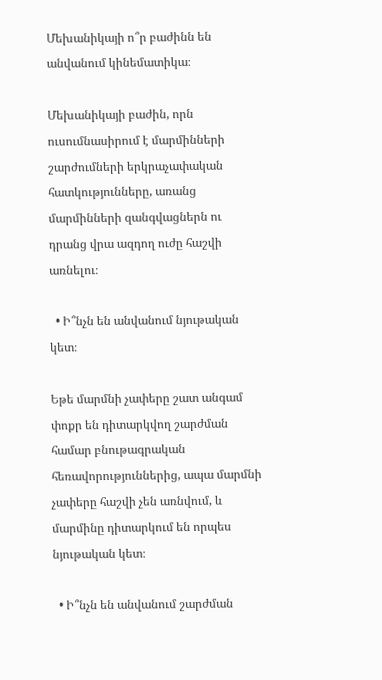Մեխանիկայի ո՞ր բաժինն են անվանում կինեմատիկա։

Մեխանիկայի բաժին, որն ուսումնասիրում է մարմինների շարժումների երկրաչափական հատկությունները, առանց մարմինների զանգվացներն ու դրանց վրա ազդող ուժը հաշվի առնելու։

  • Ի՞նչն են անվանում նյութական կետ։

Եթե մարմնի չափերը շատ անգամ փոքր են դիտարկվող շարժման համար բնութագրական հեռավորություններից, ապա մարմնի չափերը հաշվի չեն առնվում, և մարմինը դիտարկում են որպես նյութական կետ։

  • Ի՞նչն են անվանում շարժման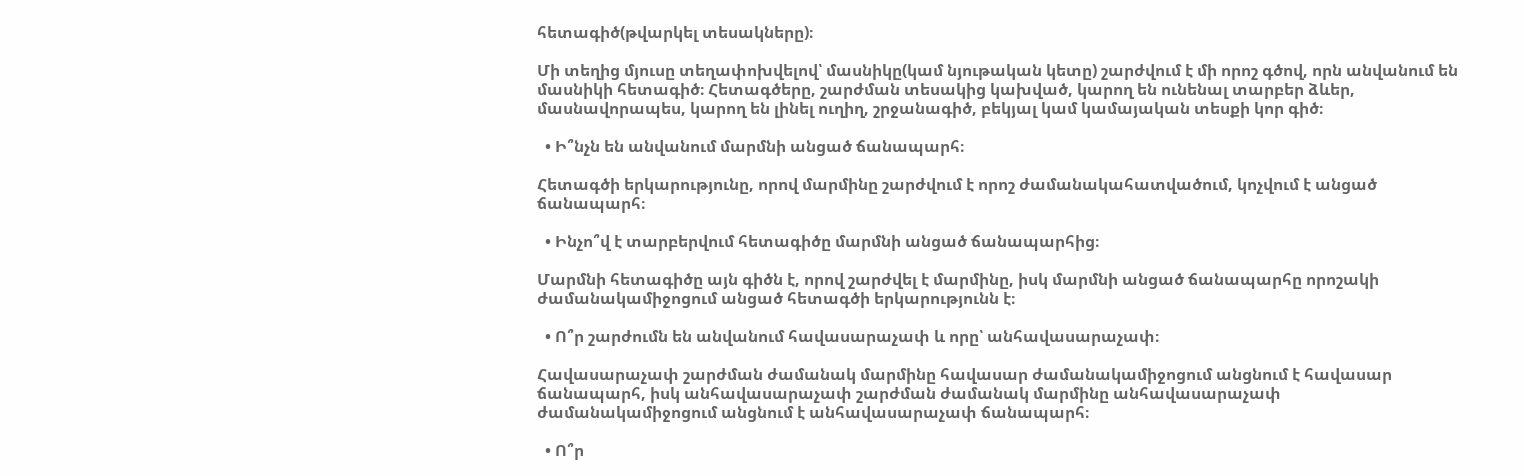հետագիծ(թվարկել տեսակները)։

Մի տեղից մյուսը տեղափոխվելով՝ մասնիկը(կամ նյութական կետը) շարժվում է մի որոշ գծով, որն անվանում են մասնիկի հետագիծ։ Հետագծերը, շարժման տեսակից կախված, կարող են ունենալ տարբեր ձևեր, մասնավորապես, կարող են լինել ուղիղ, շրջանագիծ, բեկյալ կամ կամայական տեսքի կոր գիծ։

  • Ի՞նչն են անվանում մարմնի անցած ճանապարհ։

Հետագծի երկարությունը, որով մարմինը շարժվում է որոշ ժամանակահատվածում, կոչվում է անցած ճանապարհ։

  • Ինչո՞վ է տարբերվում հետագիծը մարմնի անցած ճանապարհից։

Մարմնի հետագիծը այն գիծն է, որով շարժվել է մարմինը, իսկ մարմնի անցած ճանապարհը որոշակի ժամանակամիջոցում անցած հետագծի երկարությունն է։

  • Ո՞ր շարժումն են անվանում հավասարաչափ և որը՝ անհավասարաչափ։

Հավասարաչափ շարժման ժամանակ մարմինը հավասար ժամանակամիջոցում անցնում է հավասար ճանապարհ, իսկ անհավասարաչափ շարժման ժամանակ մարմինը անհավասարաչափ ժամանակամիջոցում անցնում է անհավասարաչափ ճանապարհ։

  • Ո՞ր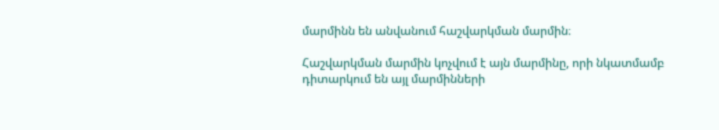մարմինն են անվանում հաշվարկման մարմին։

Հաշվարկման մարմին կոչվում է այն մարմինը, որի նկատմամբ դիտարկում են այլ մարմինների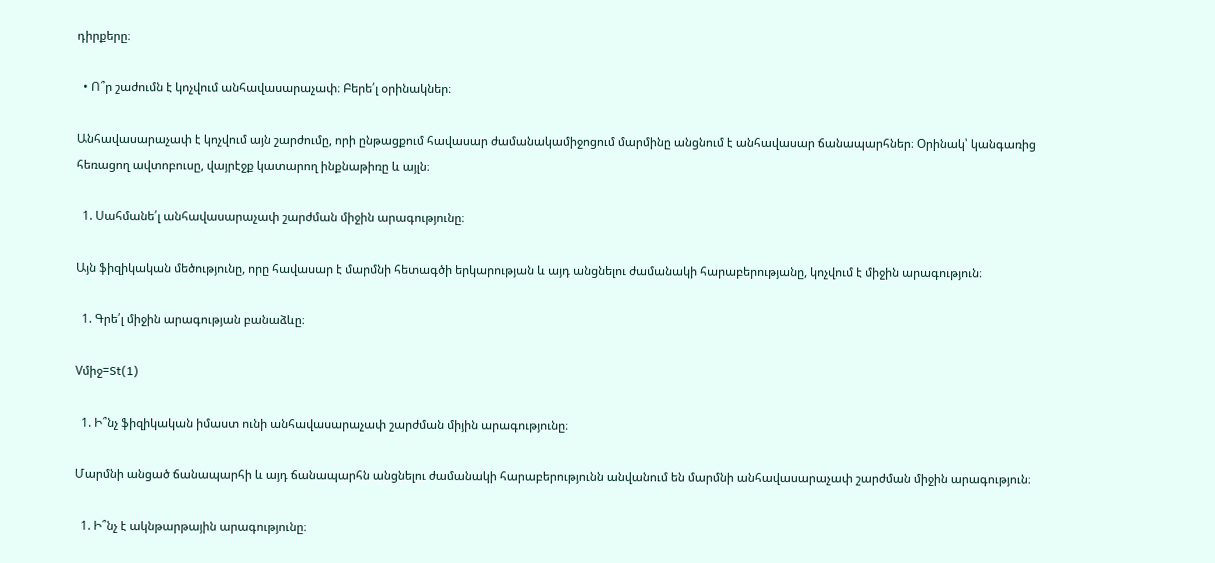դիրքերը։

  • Ո՞ր շաժումն է կոչվում անհավասարաչափ։ Բերե՛լ օրինակներ։

Անհավասարաչափ է կոչվում այն շարժումը, որի ընթացքում հավասար ժամանակամիջոցում մարմինը անցնում է անհավասար ճանապարհներ։ Օրինակ՝ կանգառից հեռացող ավտոբուսը, վայրէջք կատարող ինքնաթիռը և այլն։

  1. Սահմանե՛լ անհավասարաչափ շարժման միջին արագությունը։

Այն ֆիզիկական մեծությունը, որը հավասար է մարմնի հետագծի երկարության և այդ անցնելու ժամանակի հարաբերությանը, կոչվում է միջին արագություն։

  1. Գրե՛լ միջին արագության բանաձևը։

Vմիջ=St(1)

  1. Ի՞նչ ֆիզիկական իմաստ ունի անհավասարաչափ շարժման միյին արագությունը։

Մարմնի անցած ճանապարհի և այդ ճանապարհն անցնելու ժամանակի հարաբերությունն անվանում են մարմնի անհավասարաչափ շարժման միջին արագություն։

  1. Ի՞նչ է ակնթարթային արագությունը։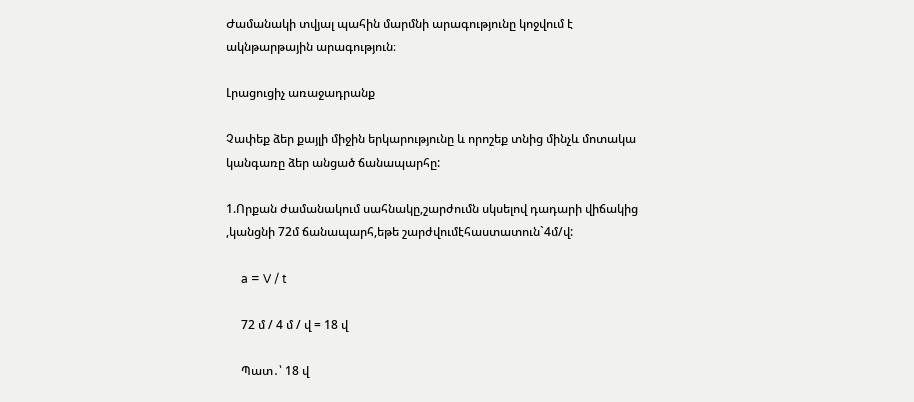Ժամանակի տվյալ պահին մարմնի արագությունը կոջվում է ակնթարթային արագություն։

Լրացուցիչ առաջադրանք

Չափեք ձեր քայլի միջին երկարությունը և որոշեք տնից մինչև մոտակա կանգառը ձեր անցած ճանապարհը:

1.Որքան ժամանակում սահնակը,շարժումն սկսելով դադարի վիճակից ,կանցնի 72մ ճանապարհ,եթե շարժվումէհաստատուն`4մ/վ:

     a = V / t

     72 մ / 4 մ / վ = 18 վ

     Պատ․՝ 18 վ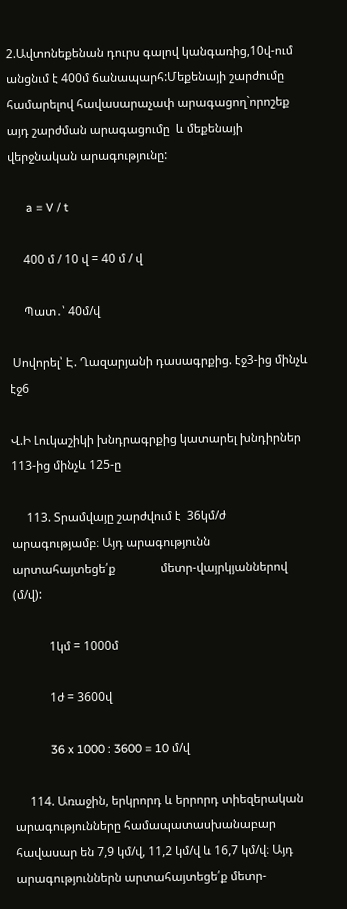2.Ավտոնեքենան դուրս գալով կանգառից,10վ-ում անցնւմ է 400մ ճանապարհ:Մեքենայի շարժումը համարելով հավասարաչափ արագացող`որոշեք այդ շարժման արագացումը  և մեքենայի վերջնական արագությունը:

      a = V / t

     400 մ / 10 վ = 40 մ / վ

     Պատ․՝ 40մ/վ

 Սովորել՝ Է. Ղազարյանի դասագրքից. էջ3-ից մինչև էջ6

Վ.Ի Լուկաշիկի խնդրագրքից կատարել խնդիրներ 113-ից մինչև 125-ը

     113. Տրամվայը շարժվում է  36կմ/ժ արագությամբ։ Այդ արագությունն արտահայտեցե՛ք               մետր-վայրկյաններով (մ/վ):

            1կմ = 1000մ

            1ժ = 3600վ

            36 x 1000 : 3600 = 10 մ/վ

     114. Առաջին, երկրորդ և երրորդ տիեզերական արագությունները համապատասխանաբար          հավասար են 7,9 կմ/վ, 11,2 կմ/վ և 16,7 կմ/վ։ Այդ արագություններն արտահայտեցե՛ք մետր-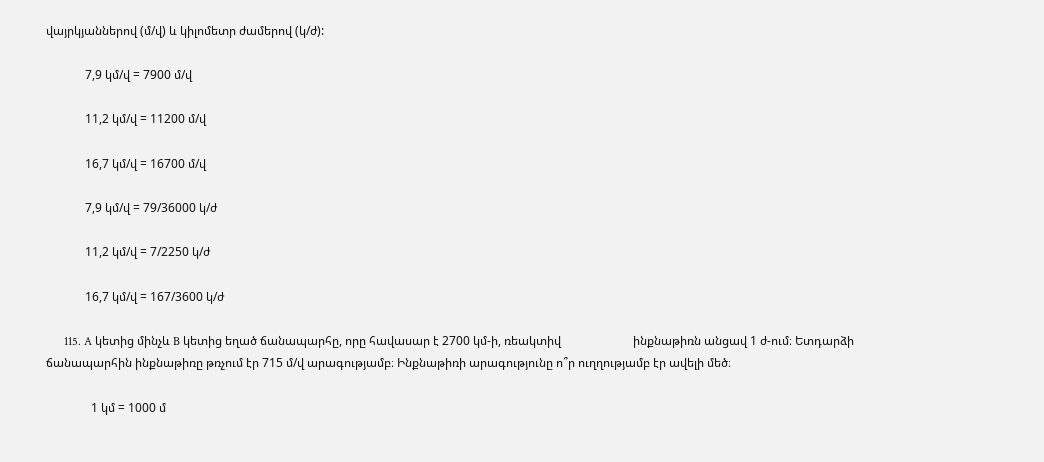վայրկյաններով (մ/վ) և կիլոմետր ժամերով (կ/ժ):

             7,9 կմ/վ = 7900 մ/վ

             11,2 կմ/վ = 11200 մ/վ

             16,7 կմ/վ = 16700 մ/վ

             7,9 կմ/վ = 79/36000 կ/ժ

             11,2 կմ/վ = 7/2250 կ/ժ

             16,7 կմ/վ = 167/3600 կ/ժ

      115. A կետից մինչև B կետից եղած ճանապարհը, որը հավասար է 2700 կմ-ի, ռեակտիվ                        ինքնաթիռն անցավ 1 ժ-ում։ Ետդարձի ճանապարհին ինքնաթիռը թռչում էր 715 մ/վ արագությամբ։ Ինքնաթիռի արագությունը ո՞ր ուղղությամբ էր ավելի մեծ։

               1 կմ = 1000 մ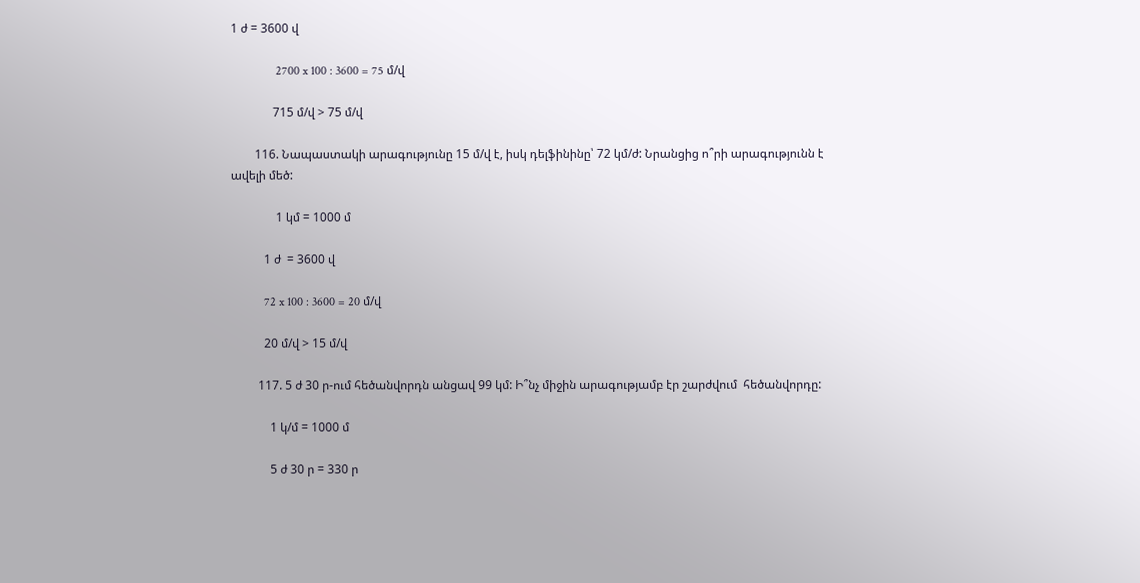1 ժ = 3600 վ

               2700 x 100 : 3600 = 75 մ/վ

              715 մ/վ > 75 մ/վ

        116. Նապաստակի արագությունը 15 մ/վ է, իսկ դելֆինինը՝ 72 կմ/ժ: Նրանցից ո՞րի արագությունն է ավելի մեծ:

               1 կմ = 1000 մ

           1 ժ  = 3600 վ

           72 x 100 : 3600 = 20 մ/վ

           20 մ/վ > 15 մ/վ

         117. 5 ժ 30 ր-ում հեծանվորդն անցավ 99 կմ: Ի՞նչ միջին արագությամբ էր շարժվում  հեծանվորդը:

             1 կ/մ = 1000 մ

             5 ժ 30 ր = 330 ր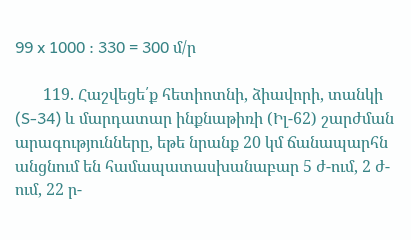99 x 1000 : 330 = 300 մ/ր

       119. Հաշվեցե՛ք հետիոտնի, ձիավորի, տանկի (S-34) և մարդատար ինքնաթիռի (Իլ-62) շարժման արագությունները, եթե նրանք 20 կմ ճանապարհն անցնում են համապատասխանաբար 5 ժ-ում, 2 ժ-ում, 22 ր-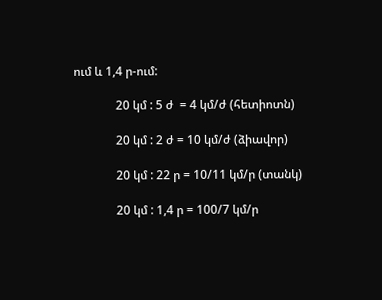ում և 1,4 ր-ում:

              20 կմ : 5 ժ  = 4 կմ/ժ (հետիոտն)

              20 կմ : 2 ժ = 10 կմ/ժ (ձիավոր)

              20 կմ : 22 ր = 10/11 կմ/ր (տանկ)

              20 կմ : 1,4 ր = 100/7 կմ/ր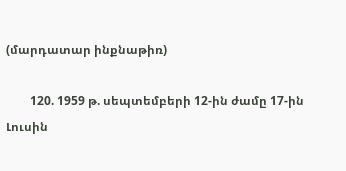(մարդատար ինքնաթիռ)

        120. 1959 թ. սեպտեմբերի 12-ին ժամը 17-ին Լուսին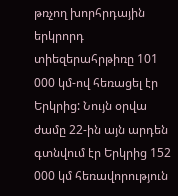թռչող խորհրդային երկրորդ տիեզերահրթիռը 101 000 կմ-ով հեռացել էր Երկրից: Նույն օրվա ժամը 22-ին այն արդեն գտնվում էր Երկրից 152 000 կմ հեռավորություն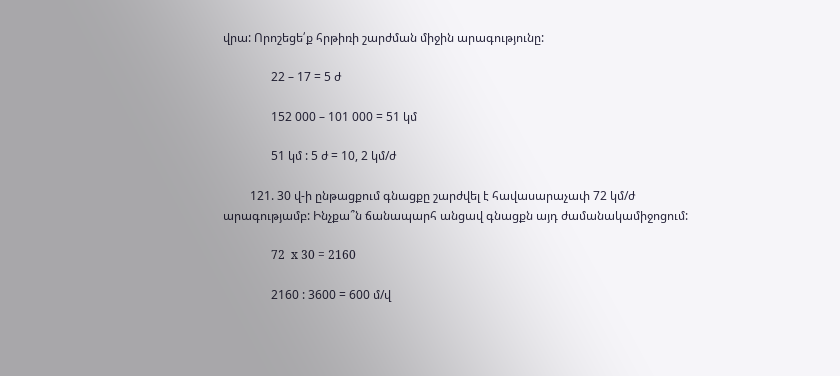վրա: Որոշեցե՛ք հրթիռի շարժման միջին արագությունը:

                22 – 17 = 5 ժ

                152 000 – 101 000 = 51 կմ

                51 կմ : 5 ժ = 10, 2 կմ/ժ

         121. 30 վ-ի ընթացքում գնացքը շարժվել է հավասարաչափ 72 կմ/ժ արագությամբ: Ինչքա՞ն ճանապարհ անցավ գնացքն այդ ժամանակամիջոցում:

                72  x 30 = 2160

                2160 : 3600 = 600 մ/վ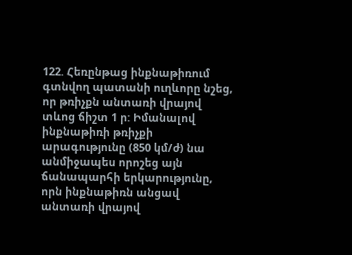122. Հեռընթաց ինքնաթիռում գտնվող պատանի ուղևորը նշեց, որ թռիչքն անտառի վրայով տևոց ճիշտ 1 ր: Իմանալով ինքնաթիռի թռիչքի արագությունը (850 կմ/ժ) նա անմիջապես որոշեց այն ճանապարհի երկարությունը, որն ինքնաթիռն անցավ անտառի վրայով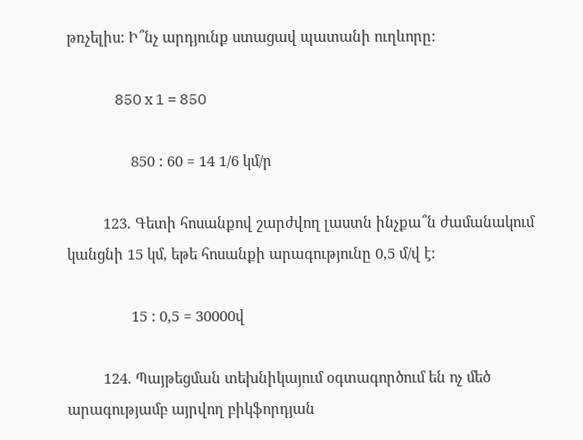թռչելիս: Ի՞նչ արդյունք ստացավ պատանի ուղևորը:

                850 x 1 = 850

                850 : 60 = 14 1/6 կմ/ր

         123. Գետի հոսանքով շարժվող լաստն ինչքա՞ն ժամանակում կանցնի 15 կմ, եթե հոսանքի արագությունը 0,5 մ/վ է:

                15 : 0,5 = 30000վ

         124. Պայթեցման տեխնիկայում օգտագործում են ոչ մեծ արագությամբ այրվող բիկֆորդյան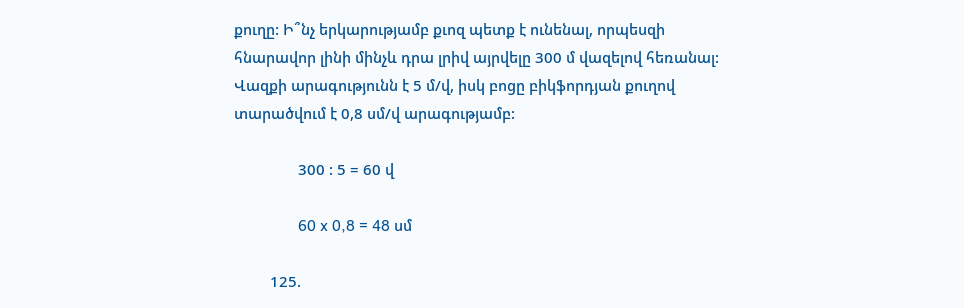քուղը: Ի՞նչ երկարությամբ քւոզ պետք է ունենալ, որպեսզի հնարավոր լինի մինչև դրա լրիվ այրվելը 300 մ վազելով հեռանալ: Վազքի արագությունն է 5 մ/վ, իսկ բոցը բիկֆորդյան քուղով տարածվում է 0,8 սմ/վ արագությամբ:

                300 : 5 = 60 վ

                60 x 0,8 = 48 սմ

         125.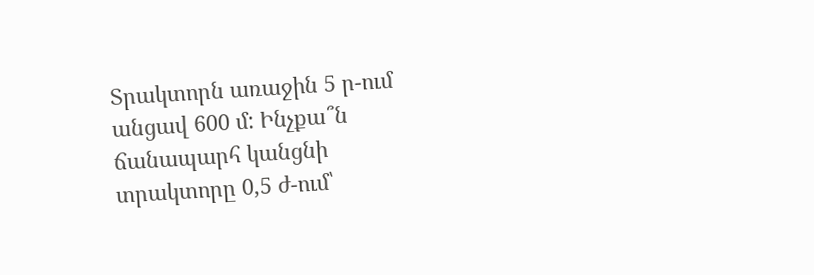Տրակտորն առաջին 5 ր-ում անցավ 600 մ: Ինչքա՞ն ճանապարհ կանցնի տրակտորը 0,5 ժ-ում՝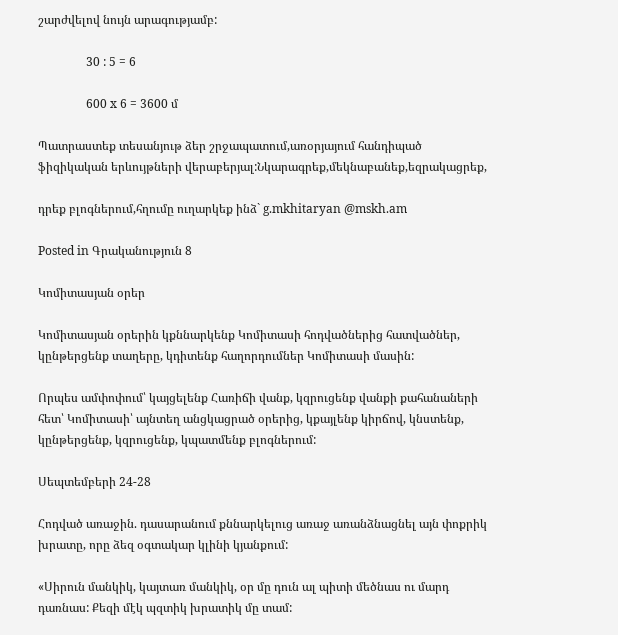շարժվելով նույն արագությամբ:

                30 : 5 = 6

                600 x 6 = 3600 մ

Պատրաստեք տեսանյութ ձեր շրջապատում,առօրյայում հանդիպած ֆիզիկական երևույթների վերաբերյալ:Նկարագրեք,մեկնաբանեք,եզրակացրեք,

դրեք բլոգներում,հղումը ուղարկեք ինձ` g.mkhitaryan @mskh.am

Posted in Գրականություն 8

Կոմիտասյան օրեր

Կոմիտասյան օրերին կքննարկենք Կոմիտասի հոդվածներից հատվածներ, կընթերցենք տաղերը, կդիտենք հաղորդումներ Կոմիտասի մասին:

Որպես ամփոփում՝ կայցելենք Հառիճի վանք, կզրուցենք վանքի քահանաների հետ՝ Կոմիտասի՝ այնտեղ անցկացրած օրերից, կքայլենք կիրճով, կնստենք, կընթերցենք, կզրուցենք, կպատմենք բլոգներում:

Սեպտեմբերի 24-28

Հոդված առաջին. դասարանում քննարկելուց առաջ առանձնացնել այն փոքրիկ խրատը, որը ձեզ օգտակար կլինի կյանքում:

«Սիրուն մանկիկ, կայտառ մանկիկ, օր մը դուն ալ պիտի մեծնաս ու մարդ դառնաս: Քեզի մէկ պզտիկ խրատիկ մը տամ: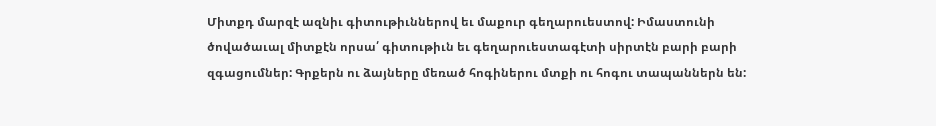Միտքդ մարզէ ազնիւ գիտութիւններով եւ մաքուր գեղարուեստով: Իմաստունի ծովածաւալ միտքէն որսա՛ գիտութիւն եւ գեղարուեստագէտի սիրտէն բարի բարի զգացումներ: Գրքերն ու ձայները մեռած հոգիներու մտքի ու հոգու տապաններն են: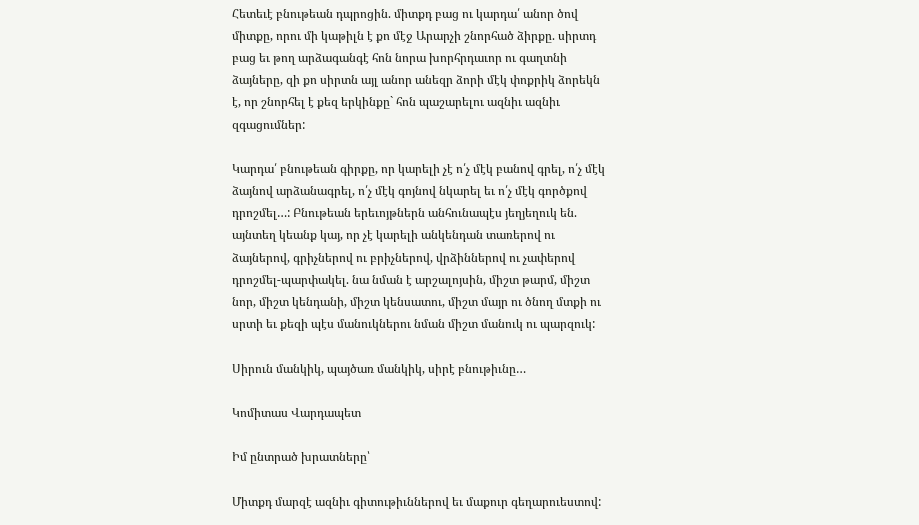Հետեւէ բնութեան դպրոցին. միտքդ բաց ու կարդա՛ անոր ծով միտքը, որու մի կաթիլն է քո մէջ Արարչի շնորհած ձիրքը. սիրտդ բաց եւ թող արձագանգէ հոն նորա խորհրդաւոր ու գաղտնի ձայները, զի քո սիրտն այլ անոր անեզր ձորի մէկ փոքրիկ ձորեկն է, որ շնորհել է քեզ երկինքը` հոն պաշարելու ազնիւ ազնիւ զգացումներ:

Կարդա՛ բնութեան գիրքը, որ կարելի չէ ո՛չ մէկ բանով գրել, ո՛չ մէկ ձայնով արձանագրել, ո՛չ մէկ գոյնով նկարել եւ ո՛չ մէկ գործքով դրոշմել…: Բնութեան երեւոյթներն անհունապէս յեղյեղուկ են. այնտեղ կեանք կայ, որ չէ կարելի անկենդան տառերով ու ձայներով, գրիչներով ու բրիչներով, վրձիններով ու չափերով դրոշմել-պարփակել. նա նման է արշալոյսին, միշտ թարմ, միշտ նոր, միշտ կենդանի, միշտ կենսատու, միշտ մայր ու ծնող մտքի ու սրտի եւ քեզի պէս մանուկներու նման միշտ մանուկ ու պարզուկ:

Սիրուն մանկիկ, պայծառ մանկիկ, սիրէ բնութիւնը…

Կոմիտաս Վարդապետ

Իմ ընտրած խրատները՝

Միտքդ մարզէ ազնիւ գիտութիւններով եւ մաքուր գեղարուեստով: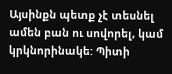Այսինքն պետք չէ տեսնել ամեն բան ու սովորել, կամ կրկնորինակե: Պիտի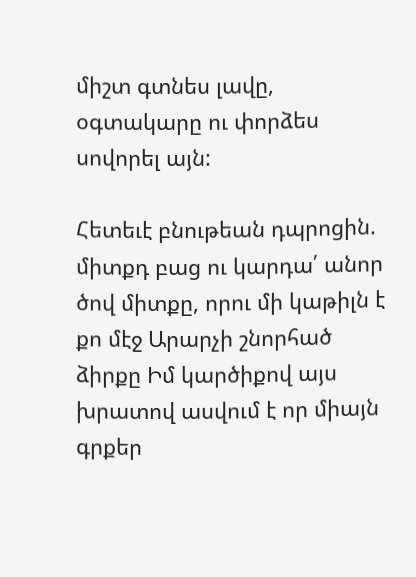միշտ գտնես լավը, օգտակարը ու փորձես սովորել այն:

Հետեւէ բնութեան դպրոցին. միտքդ բաց ու կարդա՛ անոր ծով միտքը, որու մի կաթիլն է քո մէջ Արարչի շնորհած ձիրքը Իմ կարծիքով այս խրատով ասվում է որ միայն գրքեր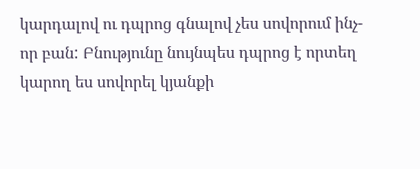կարդալով ու դպրոց գնալով չես սովորում ինչ-որ բան: Բնությունը նույնպես դպրոց է որտեղ կարող ես սովորել կյանքի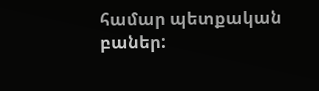համար պետքական բաներ: